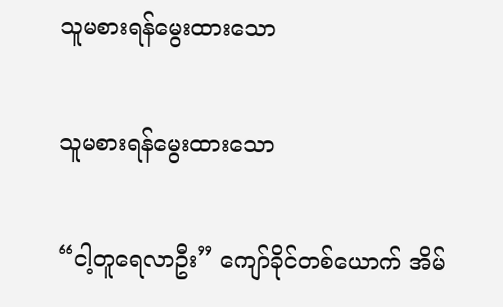သူမစားရန်မွေးထားသော

သူမစားရန်မွေးထားသော

“ငါ့တူရေလာဦး” ကျော်ခိုင်တစ်ယောက် အိမ်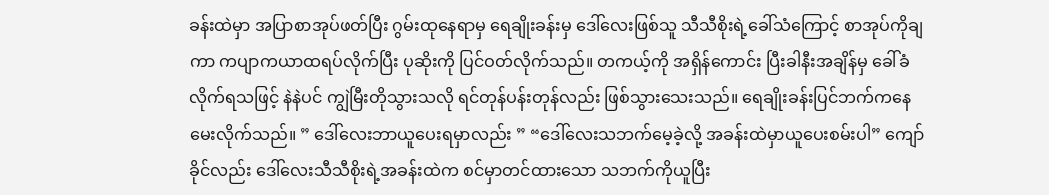ခန်းထဲမှာ အပြာစာအုပ်ဖတ်ပြီး ဂွမ်းထုနေရာမှ ရေချိုးခန်းမှ ဒေါ်လေးဖြစ်သူ သီသီစိုးရဲ့ခေါ်သံကြောင့် စာအုပ်ကိုချကာ ကပျာကယာထရပ်လိုက်ပြီး ပုဆိုးကို ပြင်ဝတ်လိုက်သည်။ တကယ့်ကို အရှိန်ကောင်း ပြီးခါနီးအချိန်မှ ခေါ်ခံလိုက်ရသဖြင့် နဲနဲပင် ကျွဲမြီးတိုသွားသလို ရင်တုန်ပန်းတုန်လည်း ဖြစ်သွားသေးသည်။ ရေချိုးခန်းပြင်ဘက်ကနေ မေးလိုက်သည်။ ” ဒေါ်လေးဘာယူပေးရမှာလည်း ” “ဒေါ်လေးသဘက်မေ့ခဲ့လို့ အခန်းထဲမှာယူပေးစမ်းပါ” ကျော်ခိုင်လည်း ဒေါ်လေးသီသီစိုးရဲ့အခန်းထဲက စင်မှာတင်ထားသော သဘက်ကိုယူပြီး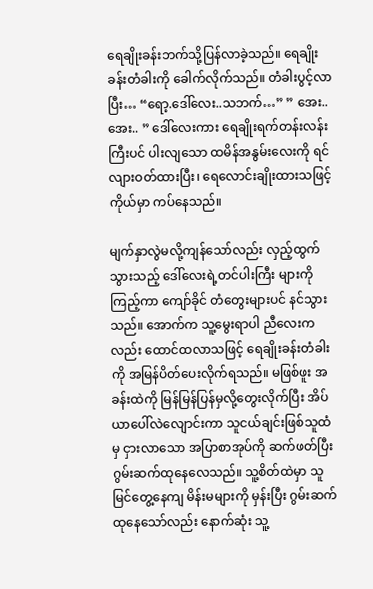ရေချိုးခန်းဘက်သို့ပြန်လာခဲ့သည်။ ရေချိုးခန်းတံခါးကို ခေါက်လိုက်သည်။ တံခါးပွင့်လာပြီး… “ရော့.ဒေါ်လေး..သဘက်…” ” အေး..အေး.. ” ဒေါ်လေးကား ရေချိုးရက်တန်းလန်းကြီးပင် ပါးလျသော ထမိန်အနွမ်းလေးကို ရင်လျားဝတ်ထားပြီး၊ ရေလောင်းချိုးထားသဖြင့် ကိုယ်မှာ ကပ်နေသည်။

မျက်နှာလွဲမလို့ကျန်သော်လည်း လှည့်ထွက်သွားသည့် ဒေါ်လေးရဲ့တင်ပါးကြီး များကိုကြည့်ကာ ကျော်ခိုင် တံတွေးများပင် နင်သွားသည်။ အောက်က သူ့မွေးရာပါ ညီလေးကလည်း ထောင်ထလာသဖြင့် ရေချိုးခန်းတံခါးကို အမြန်ပိတ်ပေးလိုက်ရသည်။ မဖြစ်ဖူး အခန်းထဲကို မြန်မြန်ပြန်မှလို့တွေးလိုက်ပြီး အိပ်ယာပေါ်လဲလျောင်းကာ သူငယ်ချင်းဖြစ်သူထံမှ ငှားလာသော အပြာစာအုပ်ကို ဆက်ဖတ်ပြီး ဂွမ်းဆက်ထုနေလေသည်။ သူ့စိတ်ထဲမှာ သူမြင်တွေ့နေကျ မိန်းမများကို မှန်းပြီး ဂွမ်းဆက်ထုနေသော်လည်း နောက်ဆုံး သူ့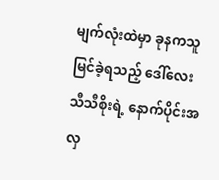မျက်လုံးထဲမှာ ခုနကသူမြင်ခဲ့ရသည့် ဒေါ်လေးသီသီစိုးရဲ့ နောက်ပိုင်းအလှ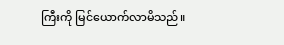ကြီးကို မြင်ယောက်လာမိသည်။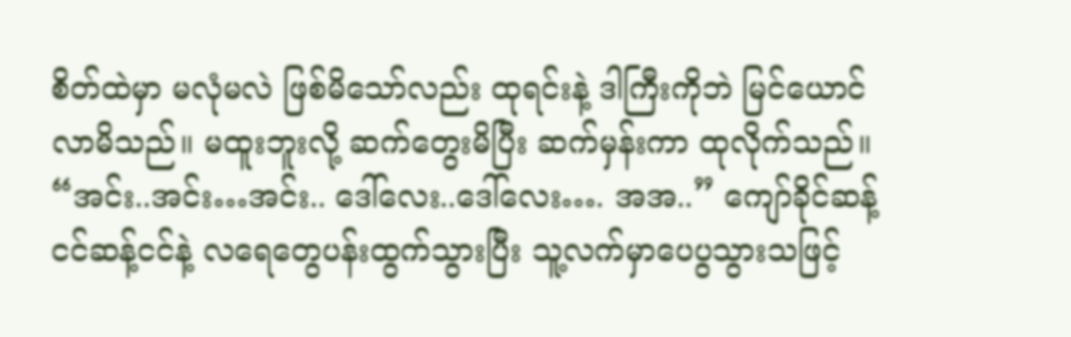စိတ်ထဲမှာ မလုံမလဲ ဖြစ်မိသော်လည်း ထုရင်းနဲ့ ဒါကြီးကိုဘဲ မြင်ယောင်လာမိသည်။ မထူးဘူးလို့ ဆက်တွေးမိပြီး ဆက်မှန်းကာ ထုလိုက်သည်။ “အင်း..အင်း…အင်း.. ဒေါ်လေး..ဒေါ်လေး…. အအ..” ကျော်ခိုင်ဆန့်ငင်ဆန့်ငင်နဲ့ လရေတွေပန်းထွက်သွားပြီး သူ့လက်မှာပေပွသွားသဖြင့်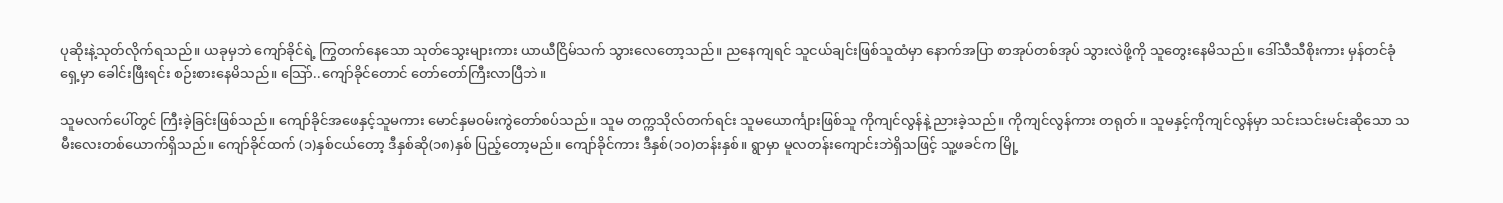ပုဆိုးနဲ့သုတ်လိုက်ရသည်။ ယခုမှဘဲ ကျော်ခိုင်ရဲ့ ကြွတက်နေသော သုတ်သွေးများကား ယာယီငြိမ်သက် သွားလေတော့သည်။ ညနေကျရင် သူငယ်ချင်းဖြစ်သူထံမှာ နောက်အပြာ စာအုပ်တစ်အုပ် သွားလဲဖို့ကို သူတွေးနေမိသည်။ ဒေါ်သီသီစိုးကား မှန်တင်ခုံရှေ့မှာ ခေါင်းဖြီးရင်း စဉ်းစားနေမိသည်။ သြော်..ကျော်ခိုင်တောင် တော်တော်ကြီးလာပြီဘဲ။

သူမလက်ပေါ်တွင် ကြီးခဲ့ခြင်းဖြစ်သည်။ ကျော်ခိုင်အဖေနှင့်သူမကား မောင်နှမဝမ်းကွဲတော်စပ်သည်။ သူမ တက္ကသိုလ်တက်ရင်း သူမယောင်္ကျားဖြစ်သူ ကိုကျင်လွန်နဲ့ ညားခဲ့သည်။ ကိုကျင်လွန်ကား တရုတ်။ သူမနှင့်ကိုကျင်လွန်မှာ သင်းသင်းမင်းဆိုသော သမီးလေးတစ်ယောက်ရှိသည်။ ကျော်ခိုင်ထက် (၁)နှစ်ငယ်တော့ ဒီနှစ်ဆို(၁၈)နှစ် ပြည့်တော့မည်။ ကျော်ခိုင်ကား ဒီနှစ်(၁၀)တန်းနှစ်။ ရွာမှာ မူလတန်းကျောင်းဘဲရှိသဖြင့် သူ့ဖခင်က မြို့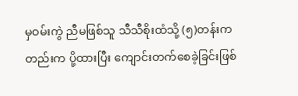မှဝမ်းကွဲ ညီမဖြစ်သူ သီသီစိုးထံသို့ (၅)တန်းကတည်းက ပို့ထားပြီး ကျောင်းတက်စေခဲ့ခြင်းဖြစ်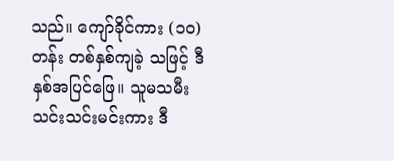သည်။ ကျော်ခိုင်ကား (၁၀)တန်း တစ်နှစ်ကျခဲ့ သဖြင့် ဒီနှစ်အပြင်ဖြေ။ သူမသမီးသင်းသင်းမင်းကား ဒီ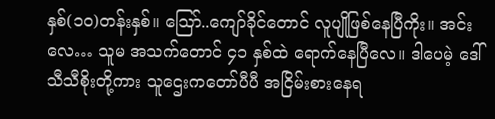နှစ်(၁၀)တန်းနှစ်။ သြော်..ကျော်ခိုင်တောင် လူပျိုဖြစ်နေပြီကိုး။ အင်းလေ… သူမ အသက်တောင် ၄၁ နှစ်ထဲ ရောက်နေပြီလေ။ ဒါပေမဲ့ ဒေါ်သီသီစိုးတို့ကား သူဌေးကတော်ပီပီ အငြိမ်းစားနေရ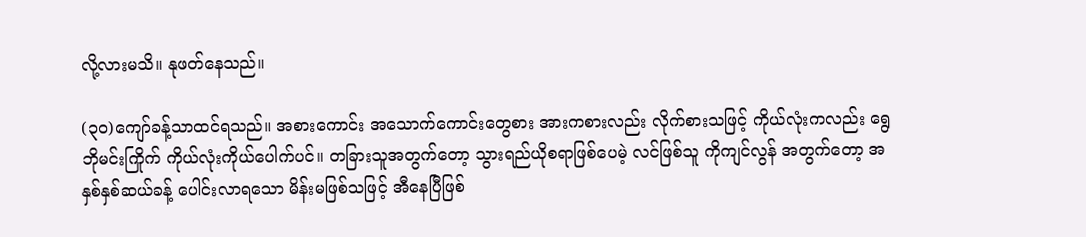လို့လားမသိ။ နုဖတ်နေသည်။

(၃၀)ကျော်ခန့်သာထင်ရသည်။ အစားကောင်း အသောက်ကောင်းတွေစား အားကစားလည်း လိုက်စားသဖြင့် ကိုယ်လုံးကလည်း ရွေဘိုမင်းကြိုက် ကိုယ်လုံးကိုယ်ပေါက်ပင်။ တခြားသူအတွက်တော့ သွားရည်ယိုစရာဖြစ်ပေမဲ့ လင်ဖြစ်သူ ကိုကျင်လွန် အတွက်တော့ အနှစ်နှစ်ဆယ်ခန့် ပေါင်းလာရသော မိန်းမဖြစ်သဖြင့် အီနေပြီဖြစ်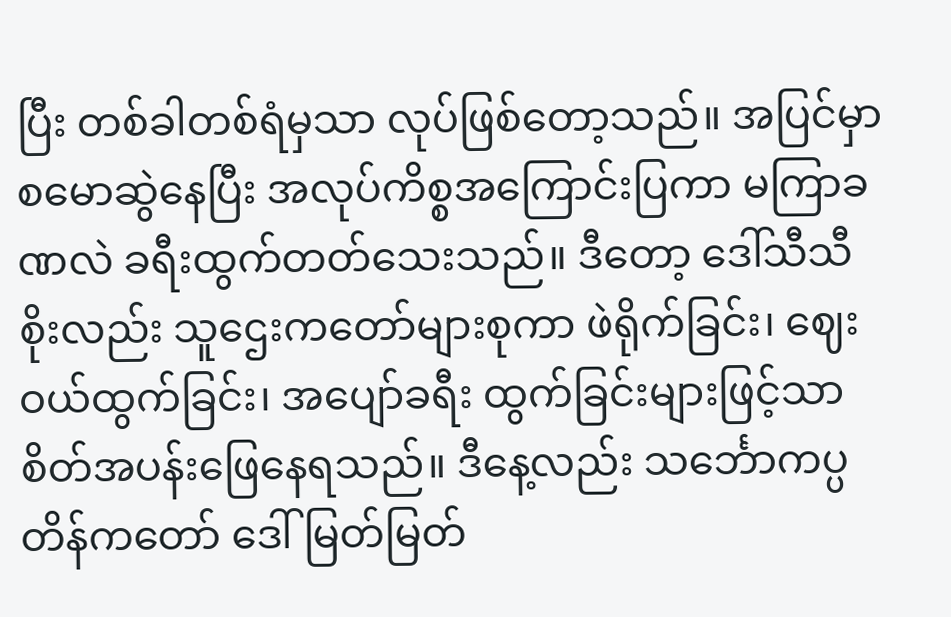ပြီး တစ်ခါတစ်ရံမှသာ လုပ်ဖြစ်တော့သည်။ အပြင်မှာ စမောဆွဲနေပြီး အလုပ်ကိစ္စအကြောင်းပြကာ မကြာခဏလဲ ခရီးထွက်တတ်သေးသည်။ ဒီတော့ ဒေါ်သီသီစိုးလည်း သူဌေးကတော်များစုကာ ဖဲရိုက်ခြင်း၊ ဈေးဝယ်ထွက်ခြင်း၊ အပျော်ခရီး ထွက်ခြင်းများဖြင့်သာ စိတ်အပန်းဖြေနေရသည်။ ဒီနေ့လည်း သင်္ဘောကပ္ပတိန်ကတော် ဒေါ်မြတ်မြတ်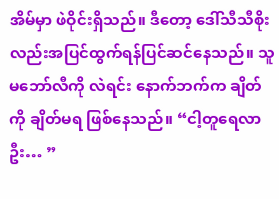အိမ်မှာ ဖဲဝိုင်းရှိသည်။ ဒီတော့ ဒေါ်သီသီစိုးလည်းအပြင်ထွက်ရန်ပြင်ဆင်နေသည်။ သူမဘော်လီကို လဲရင်း နောက်ဘက်က ချိတ်ကို ချိတ်မရ ဖြစ်နေသည်။ “ငါ့တူရေလာဦး… ”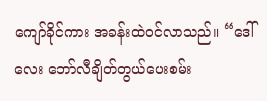ကျော်ခိုင်ကား အခန်းထဲဝင်လာသည်။ “ဒေါ်လေး ဘော်လီချိတ်တွယ်ပေးစမ်း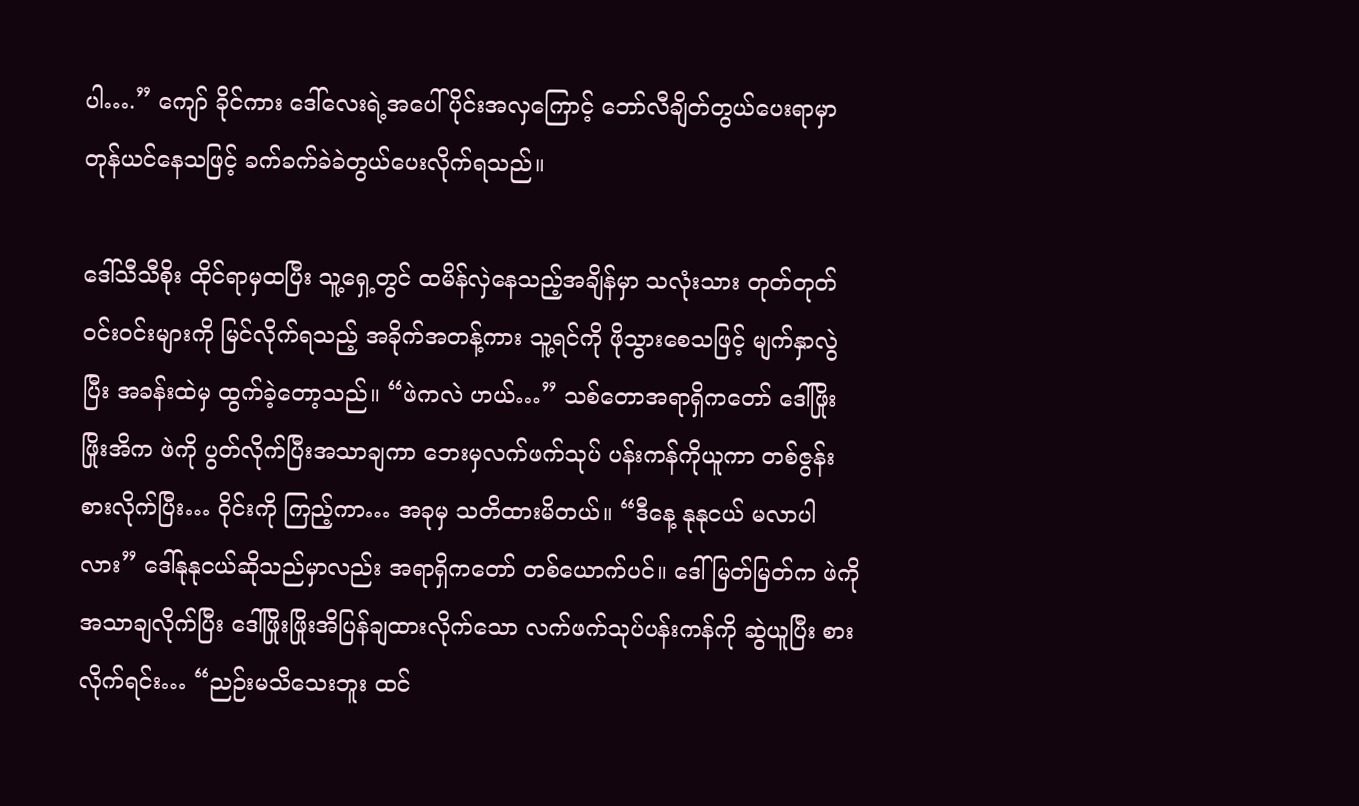ပါ….” ကျော် ခိုင်ကား ဒေါ်လေးရဲ့အပေါ်ပိုင်းအလှကြောင့် ဘော်လီချိတ်တွယ်ပေးရာမှာ တုန်ယင်နေသဖြင့် ခက်ခက်ခဲခဲတွယ်ပေးလိုက်ရသည်။

ဒေါ်သီသီစိုး ထိုင်ရာမှထပြီး သူ့ရှေ့တွင် ထမိန်လှဲနေသည့်အချိန်မှာ သလုံးသား တုတ်တုတ်ဝင်းဝင်းများကို မြင်လိုက်ရသည့် အခိုက်အတန့်ကား သူ့ရင်ကို ဖိုသွားစေသဖြင့် မျက်နှာလွဲပြီး အခန်းထဲမှ ထွက်ခဲ့တော့သည်။ “ဖဲကလဲ ဟယ်…” သစ်တောအရာရှိကတော် ဒေါ်ဖြိုးဖြိုးအိက ဖဲကို ပွတ်လိုက်ပြီးအသာချကာ ဘေးမှလက်ဖက်သုပ် ပန်းကန်ကိုယူကာ တစ်ဇွန်းစားလိုက်ပြီး… ဝိုင်းကို ကြည့်ကာ… အခုမှ သတိထားမိတယ်။ “ဒီနေ့ နုနုငယ် မလာပါလား” ဒေါ်နုနုငယ်ဆိုသည်မှာလည်း အရာရှိကတော် တစ်ယောက်ပင်။ ဒေါ်မြတ်မြတ်က ဖဲကို အသာချလိုက်ပြီး ဒေါ်ဖြိုးဖြိုးအိပြန်ချထားလိုက်သော လက်ဖက်သုပ်ပန်းကန်ကို ဆွဲယူပြီး စားလိုက်ရင်း… “ညဉ်းမသိသေးဘူး ထင်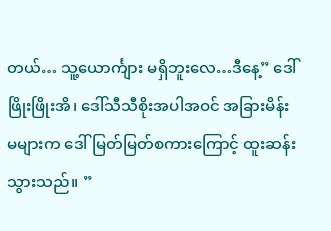တယ်… သူ့ယောင်္ကျား မရှိဘူးလေ…ဒီနေ့” ဒေါ်ဖြိုးဖြိုးအိ၊ ဒေါ်သီသီစိုးအပါအဝင် အခြားမိန်းမများက ဒေါ်မြတ်မြတ်စကားကြောင့် ထူးဆန်းသွားသည်။ ”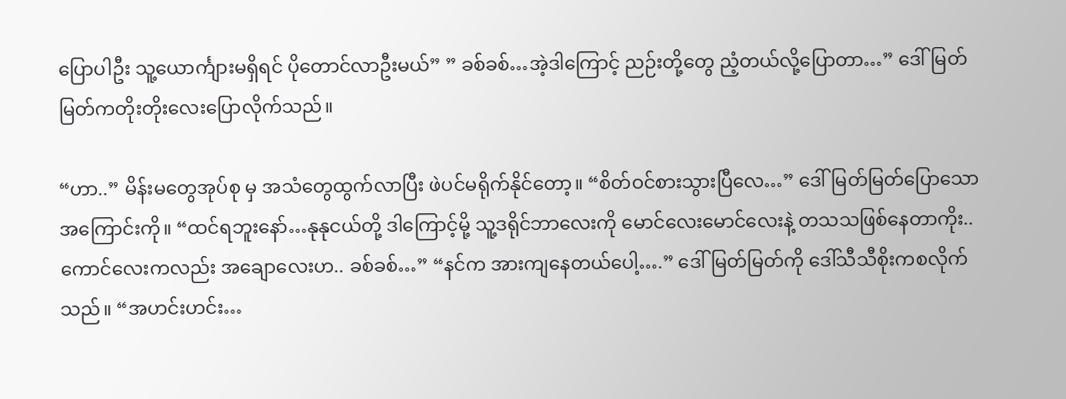ပြောပါဦး သူ့ယောင်္ကျားမရှိရင် ပိုတောင်လာဦးမယ်” ” ခစ်ခစ်…အဲ့ဒါကြောင့် ညဉ်းတို့တွေ ညံ့တယ်လို့ပြောတာ…” ဒေါ်မြတ်မြတ်ကတိုးတိုးလေးပြောလိုက်သည်။

“ဟာ..” မိန်းမတွေအုပ်စု မှ အသံတွေထွက်လာပြီး ဖဲပင်မရိုက်နိုင်တော့။ “စိတ်ဝင်စားသွားပြီလေ…” ဒေါ်မြတ်မြတ်ပြောသော အကြောင်းကို။ “ထင်ရဘူးနော်…နုနုငယ်တို့ ဒါကြောင့်မို့ သူ့ဒရိုင်ဘာလေးကို မောင်လေးမောင်လေးနဲ့ တသသဖြစ်နေတာကိုး.. ကောင်လေးကလည်း အချောလေးဟ.. ခစ်ခစ်…” “နင်က အားကျနေတယ်ပေါ့….” ဒေါ်မြတ်မြတ်ကို ဒေါ်သီသီစိုးကစလိုက်သည်။ “အဟင်းဟင်း…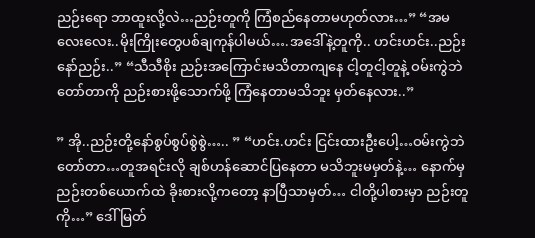ညဉ်းရော ဘာထူးလို့လဲ…ညဉ်းတူကို ကြံစည်နေတာမဟုတ်လား…” “အမလေးလေး..မိုးကြိုးတွေပစ်ချကုန်ပါမယ်….အဒေါ်နဲ့တူကို.. ဟင်းဟင်း..ညဉ်းနော်ညဉ်း..” “သီသီစိုး ညဉ်းအကြောင်းမသိတာကျနေ ငါ့တူငါ့တူနဲ့ ဝမ်းကွဲဘဲတော်တာကို ညဉ်းစားဖို့သောက်ဖို့ ကြံနေတာမသိဘူး မှတ်နေလား..”

” အို..ညဉ်းတို့နော်စွပ်စွပ်စွဲစွဲ….. ” “ဟင်း.ဟင်း ငြင်းထားဦးပေါ့…ဝမ်းကွဲဘဲတော်တာ…တူအရင်းလို ချစ်ဟန်ဆောင်ပြနေတာ မသိဘူးမမှတ်နဲ့… နောက်မှ ညဉ်းတစ်ယောက်ထဲ ခိုးစားလို့ကတော့ နာပြီသာမှတ်… ငါတို့ပါစားမှာ ညဉ်းတူကို…” ဒေါ်မြတ်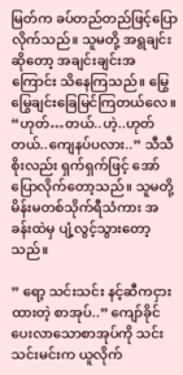မြတ်က ခပ်တည်တည်ဖြင့်ပြောလိုက်သည်။ သူမတို့ အရွချင်းဆိုတော့ အချင်းချင်းအကြောင်း သိနေကြသည်။ မြွေမြွေချင်းခြေမြင်ကြတယ်လေ။ “ဟုတ်…တယ်..ဟဲ့..ဟုတ်တယ်..ကျေနပ်ပလား..” သီသီစိုးလည်း ရှက်ရှက်ဖြင့် အော်ပြောလိုက်တော့သည်။ သူမတို့ မိန်းမတစ်သိုက်ရီသံကား အခန်းထဲမှ ပျံ့လွင့်သွားတော့သည်။

” ရော့ သင်းသင်း နင့်ဆီကငှားထားတဲ့ စာအုပ်..” ကျော်ခိုင်ပေးလာသောစာအုပ်ကို သင်းသင်းမင်းက ယူလိုက်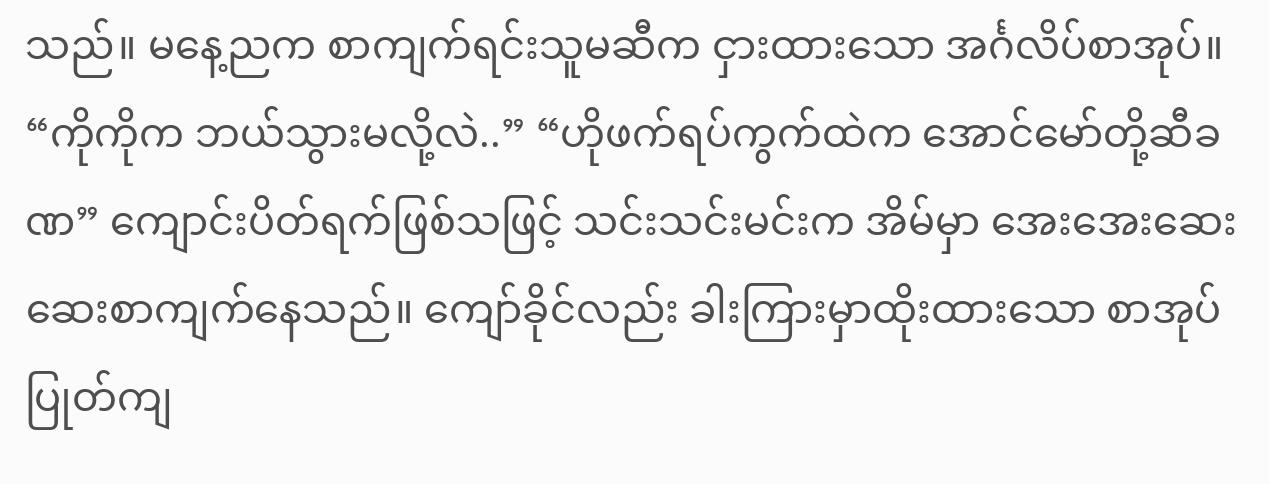သည်။ မနေ့ညက စာကျက်ရင်းသူမဆီက ငှားထားသော အင်္ဂလိပ်စာအုပ်။ “ကိုကိုက ဘယ်သွားမလို့လဲ..” “ဟိုဖက်ရပ်ကွက်ထဲက အောင်မော်တို့ဆီခဏ” ကျောင်းပိတ်ရက်ဖြစ်သဖြင့် သင်းသင်းမင်းက အိမ်မှာ အေးအေးဆေးဆေးစာကျက်နေသည်။ ကျော်ခိုင်လည်း ခါးကြားမှာထိုးထားသော စာအုပ် ပြုတ်ကျ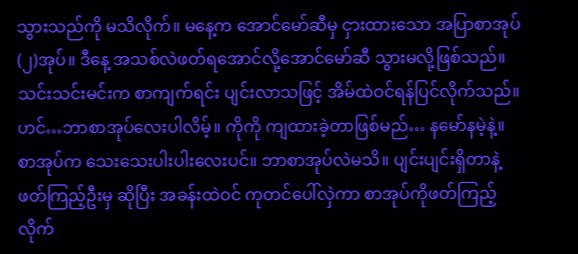သွားသည်ကို မသိလိုက်။ မနေ့က အောင်မော်ဆီမှ ငှားထားသော အပြာစာအုပ်(၂)အုပ်။ ဒီနေ့ အသစ်လဲဖတ်ရအောင်လို့အောင်မော်ဆီ သွားမလို့ဖြစ်သည်။ သင်းသင်းမင်းက စာကျက်ရင်း ပျင်းလာသဖြင့် အိမ်ထဲဝင်ရန်ပြင်လိုက်သည်။ ဟင်…ဘာစာအုပ်လေးပါလိမ့်။ ကိုကို ကျထားခဲ့တာဖြစ်မည်… နမော်နမဲ့နဲ့။ စာအုပ်က သေးသေးပါးပါးလေးပင်။ ဘာစာအုပ်လဲမသိ။ ပျင်းပျင်းရှိတာနဲ့ ဖတ်ကြည့်ဦးမှ ဆိုပြီး အခန်းထဲဝင် ကုတင်ပေါ်လှဲကာ စာအုပ်ကိုဖတ်ကြည့်လိုက်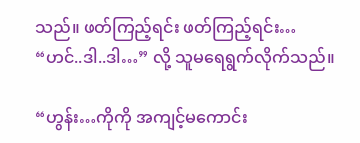သည်။ ဖတ်ကြည့်ရင်း ဖတ်ကြည့်ရင်း… “ဟင်..ဒါ..ဒါ…” လို့ သူမရေရွက်လိုက်သည်။

“ဟွန်း…ကိုကို အကျင့်မကောင်း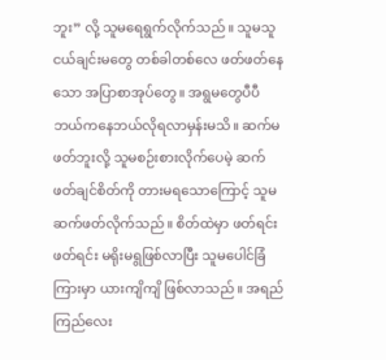ဘူး” လို့ သူမရေရွက်လိုက်သည်။ သူမသူငယ်ချင်းမတွေ တစ်ခါတစ်လေ ဖတ်ဖတ်နေသော အပြာစာအုပ်တွေ။ အရွမတွေပီပီ ဘယ်ကနေဘယ်လိုရလာမှန်းမသိ။ ဆက်မဖတ်ဘူးလို့ သူမစဉ်းစားလိုက်ပေမဲ့ ဆက်ဖတ်ချင်စိတ်ကို တားမရသောကြောင့် သူမဆက်ဖတ်လိုက်သည်။ စိတ်ထဲမှာ ဖတ်ရင်း ဖတ်ရင်း မရိုးမရွဖြစ်လာပြီး သူမပေါင်ခြံကြားမှာ ယားကျိကျိ ဖြစ်လာသည်။ အရည်ကြည်လေး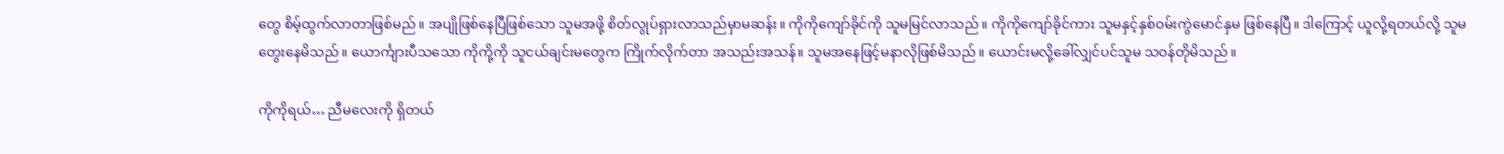တွေ စိမ့်ထွက်လာတာဖြစ်မည်။ အပျိုဖြစ်နေပြီဖြစ်သော သူမအဖို့ စိတ်လွုပ်ရှားလာသည်မှာမဆန်း။ ကိုကိုကျော်ခိုင်ကို သူမမြင်လာသည်။ ကိုကိုကျော်ခိုင်ကား သူမနှင့်နှစ်ဝမ်းကွဲမောင်နှမ ဖြစ်နေပြီ။ ဒါကြောင့် ယူလို့ရတယ်လို့ သူမတွေးနေမိသည်။ ယောင်္ကျားပီသသော ကိုကို့ကို သူငယ်ချင်းမတွေက ကြိုက်လိုက်တာ အသည်းအသန်။ သူမအနေဖြင့်မနာလိုဖြစ်မိသည်။ ယောင်းမလို့ခေါ်လျှင်ပင်သူမ သဝန်တိုမိသည်။

ကိုကိုရယ်… ညီမလေးကို ရှိတယ်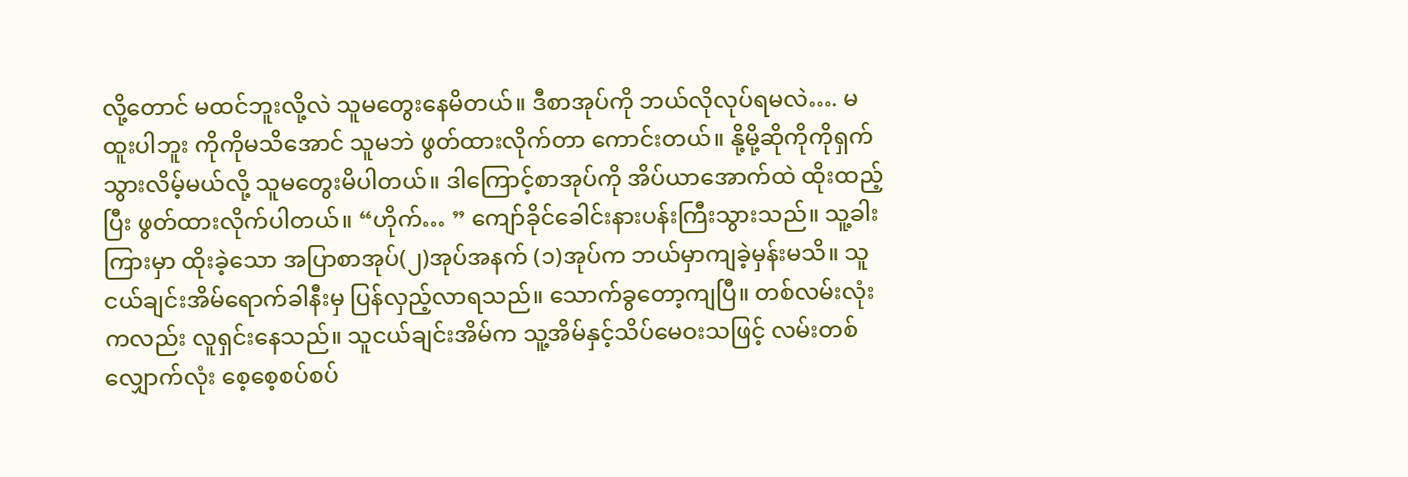လို့တောင် မထင်ဘူးလို့လဲ သူမတွေးနေမိတယ်။ ဒီစာအုပ်ကို ဘယ်လိုလုပ်ရမလဲ…. မထူးပါဘူး ကိုကိုမသိအောင် သူမဘဲ ဖွတ်ထားလိုက်တာ ကောင်းတယ်။ နို့မို့ဆိုကိုကိုရှက်သွားလိမ့်မယ်လို့ သူမတွေးမိပါတယ်။ ဒါကြောင့်စာအုပ်ကို အိပ်ယာအောက်ထဲ ထိုးထည့်ပြီး ဖွတ်ထားလိုက်ပါတယ်။ “ဟိုက်… ” ကျော်ခိုင်ခေါင်းနားပန်းကြီးသွားသည်။ သူ့ခါးကြားမှာ ထိုးခဲ့သော အပြာစာအုပ်(၂)အုပ်အနက် (၁)အုပ်က ဘယ်မှာကျခဲ့မှန်းမသိ။ သူငယ်ချင်းအိမ်ရောက်ခါနီးမှ ပြန်လှည့်လာရသည်။ သောက်ခွတော့ကျပြီ။ တစ်လမ်းလုံးကလည်း လူရှင်းနေသည်။ သူငယ်ချင်းအိမ်က သူ့အိမ်နှင့်သိပ်မေဝးသဖြင့် လမ်းတစ်လျှောက်လုံး စေ့စေ့စပ်စပ်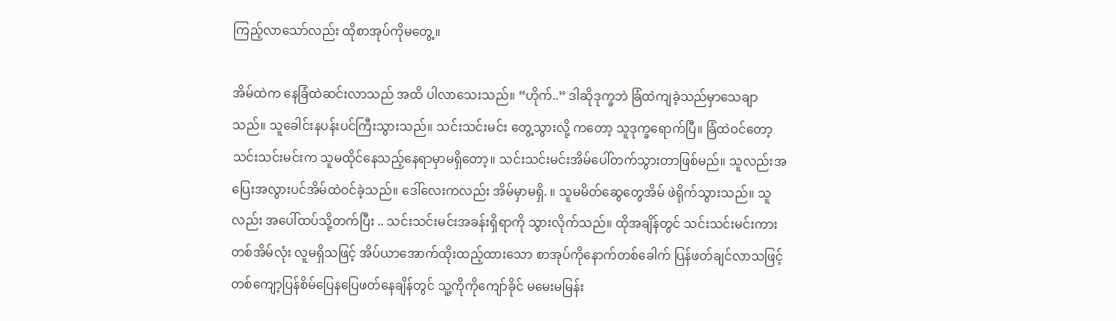ကြည့်လာသော်လည်း ထိုစာအုပ်ကိုမတွေ့။

အိမ်ထဲက နေခြံထဲဆင်းလာသည် အထိ ပါလာသေးသည်။ “ဟိုက်..” ဒါဆိုဒုက္ခဘဲ ခြံထဲကျခဲ့သည်မှာသေချာသည်။ သူခေါင်းနပန်းပင်ကြီးသွားသည်။ သင်းသင်းမင်း တွေ့သွားလို့ ကတော့ သူဒုက္ခရောက်ပြီ။ ခြံထဲဝင်တော့ သင်းသင်းမင်းက သူမထိုင်နေသည့်နေရာမှာမရှိတော့။ သင်းသင်းမင်းအိမ်ပေါ်တက်သွားတာဖြစ်မည်။ သူလည်းအပြေးအလွားပင်အိမ်ထဲဝင်ခဲ့သည်။ ဒေါ်လေးကလည်း အိမ်မှာမရှိ. ။ သူမမိတ်ဆွေတွေအိမ် ဖဲရိုက်သွားသည်။ သူလည်း အပေါ်ထပ်သို့တက်ပြီး .. သင်းသင်းမင်းအခန်းရှိရာကို သွားလိုက်သည်။ ထိုအချိန်တွင် သင်းသင်းမင်းကား တစ်အိမ်လုံး လူမရှိသဖြင့် အိပ်ယာအောက်ထိုးထည့်ထားသော စာအုပ်ကိုနောက်တစ်ခေါက် ပြန်ဖတ်ချင်လာသဖြင့် တစ်ကျော့ပြန်စိမ်ပြေနပြေဖတ်နေချိန်တွင် သူ့ကိုကိုကျော်ခိုင် မမေးမမြန်း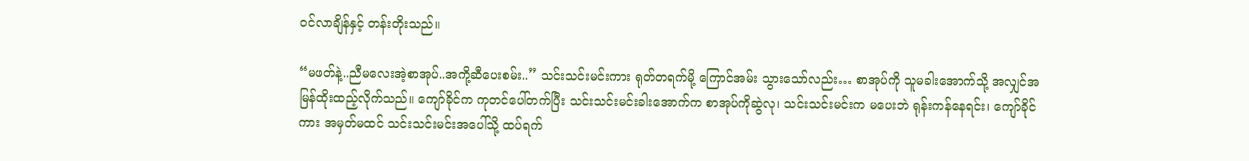ဝင်လာချိန်နှင့် တန်းတိုးသည်။

“မဖတ်နဲ့..ညီမလေးအဲ့စာအုပ်..အကို့ဆီပေးစမ်း..” သင်းသင်းမင်းကား ရုတ်တရက်မို့ ကြောင်အမ်း သွားသော်လည်း… စာအုပ်ကို သူမခါးအောက်သို့ အလျှင်အမြန်ထိုးထည့်လိုက်သည်။ ကျော်ခိုင်က ကုတင်ပေါ်တက်ပြီး သင်းသင်းမင်းခါးအောက်က စာအုပ်ကိုဆွဲလု၊ သင်းသင်းမင်းက မပေးဘဲ ရုန်းကန်နေရင်း၊ ကျော်ခိုင်ကား အမှတ်မထင် သင်းသင်းမင်းအပေါ်သို့ ထပ်ရက်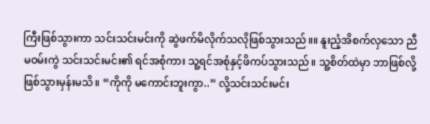ကြီးဖြစ်သွားကာ သင်းသင်းမင်းကို ဆွဲဖက်မိလိုက်သလိုဖြစ်သွားသည်။။ နူးညံ့အိစက်လှသော ညီမဝမ်းကွဲ သင်းသင်းမင်း၏ ရင်အစုံကား သူ့ရင်အစုံနှင့်ဖိကပ်သွားသည်။ သူ့စိတ်ထဲမှာ ဘာဖြစ်လို့ဖြစ်သွားမှန်းမသိ။ “ကိုကို မကောင်းဘူးကွာ..” လို့သင်းသင်းမင်း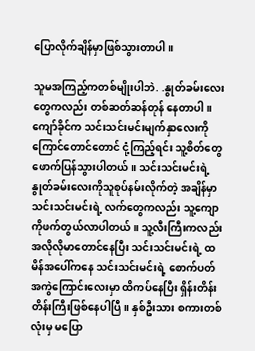ပြောလိုက်ချိန်မှာဖြစ်သွားတာပါ။

သူမအကြည့်ကတစ်မျိုးပါဘဲ. .နွုတ်ခမ်းလေးတွေကလည်း တစ်ဆတ်ဆန်တုန် နေတာပါ။ ကျော်ခိုင်က သင်းသင်းမင်းမျက်နှာလေးကို ကြောင်တောင်တောင် ငုံ့ကြည့်ရင်း သူ့စိတ်တွေဖောက်ပြန်သွားပါတယ်။ သင်းသင်းမင်းရဲ့နွုတ်ခမ်းလေးကိုသူစုပ်နမ်းလိုက်တဲ့ အချိန်မှာ သင်းသင်းမင်းရဲ့ လက်တွေကလည်း သူ့ကျောကိုဖက်တွယ်လာပါတယ်။ သူ့လီးကြီးကလည်း အလိုလိုမာတောင်နေပြီး သင်းသင်းမင်းရဲ့ ထမိန်အပေါ်ကနေ သင်းသင်းမင်းရဲ့ စောက်ပတ်အကွဲကြောင်းလေးမှာ ထိကပ်နေပြီး ရှိန်းတိန်းတိန်းကြီးဖြစ်နေပါပြီ။ နှစ်ဦးသား စကားတစ်လုံးမှ မပြော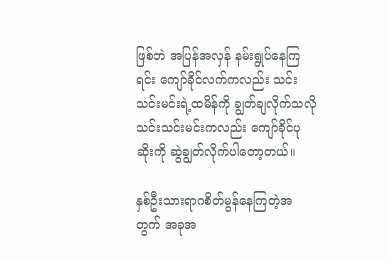ဖြစ်ဘဲ အပြန်အလှန် နမ်းရွုပ်နေကြရင်း ကျော်ခိုင်လက်ကလည်း သင်းသင်းမင်းရဲ့ထမိန်ကို ချွတ်ချလိုက်သလို သင်းသင်းမင်းကလည်း ကျော်ခိုင်ပုဆိုးကို ဆွဲချွတ်လိုက်ပါတော့တယ်။

နှစ်ဦးသားရာဂစိတ်မွန်နေကြတဲ့အတွက် အခုအ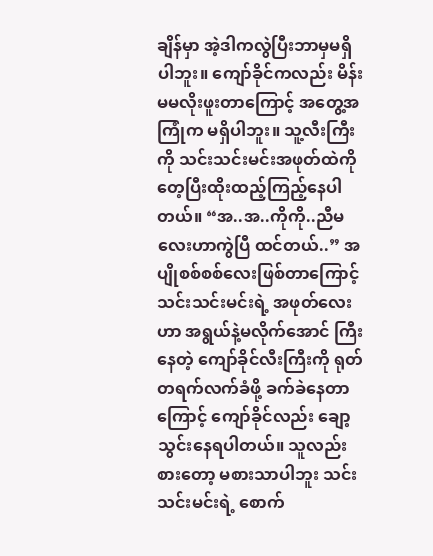ချိန်မှာ အဲ့ဒါကလွဲပြီးဘာမှမရှိပါဘူး။ ကျော်ခိုင်ကလည်း မိန်းမမလိုးဖူးတာကြောင့် အတွေ့အကြုံက မရှိပါဘူး။ သူ့လီးကြီးကို သင်းသင်းမင်းအဖုတ်ထဲကို တေ့ပြီးထိုးထည့်ကြည့်နေပါတယ်။ “အ..အ..ကိုကို..ညီမလေးဟာကွဲပြီ ထင်တယ်..” အပျိုစစ်စစ်လေးဖြစ်တာကြောင့် သင်းသင်းမင်းရဲ့ အဖုတ်လေးဟာ အရွယ်နဲ့မလိုက်အောင် ကြီးနေတဲ့ ကျော်ခိုင်လီးကြီးကို ရုတ်တရက်လက်ခံဖို့ ခက်ခဲနေတာကြောင့် ကျော်ခိုင်လည်း ချော့သွင်းနေရပါတယ်။ သူလည်းစားတော့ မစားသာပါဘူး သင်းသင်းမင်းရဲ့ စောက်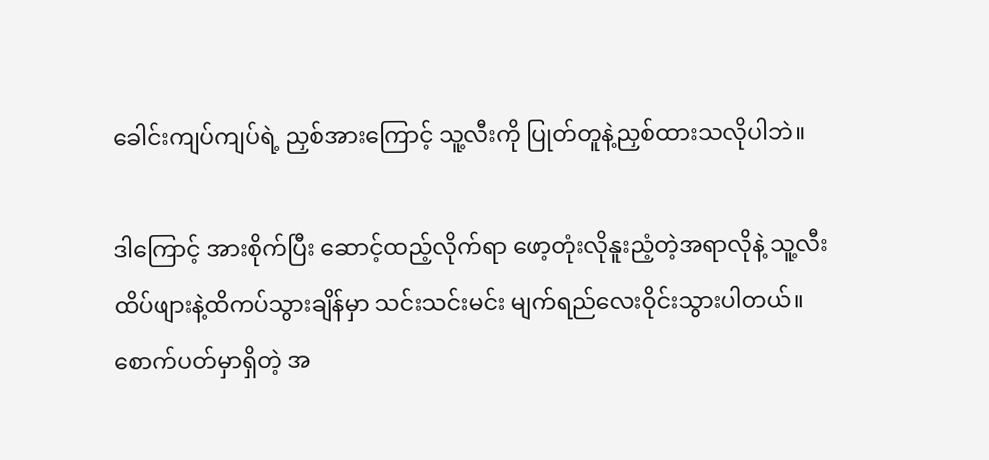ခေါင်းကျပ်ကျပ်ရဲ့ ညှစ်အားကြောင့် သူ့လီးကို ပြုတ်တူနဲ့ညှစ်ထားသလိုပါဘဲ။

ဒါကြောင့် အားစိုက်ပြီး ဆောင့်ထည့်လိုက်ရာ ဖော့တုံးလိုနူးညံ့တဲ့အရာလိုနဲ့ သူ့လီးထိပ်ဖျားနဲ့ထိကပ်သွားချိန်မှာ သင်းသင်းမင်း မျက်ရည်လေးဝိုင်းသွားပါတယ်။ စောက်ပတ်မှာရှိတဲ့ အ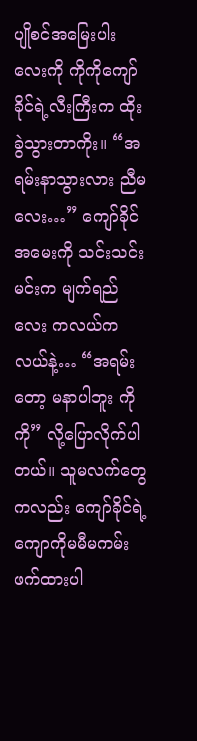ပျိုစင်အမြေးပါးလေးကို ကိုကိုကျော်ခိုင်ရဲ့လီးကြီးက ထိုးခွဲသွားတာကိုး။ “အရမ်းနာသွားလား ညီမလေး…” ကျော်ခိုင်အမေးကို သင်းသင်းမင်းက မျက်ရည်လေး ကလယ်ကလယ်နဲ့… “အရမ်းတော့ မနာပါဘူး ကိုကို” လို့ပြောလိုက်ပါတယ်။ သူမလက်တွေကလည်း ကျော်ခိုင်ရဲ့ ကျောကိုမမီမကမ်းဖက်ထားပါ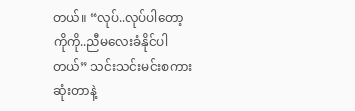တယ်။ “လုပ်..လုပ်ပါတော့ ကိုကို..ညီမလေးခံနိုင်ပါတယ်” သင်းသင်းမင်းစကားဆုံးတာနဲ့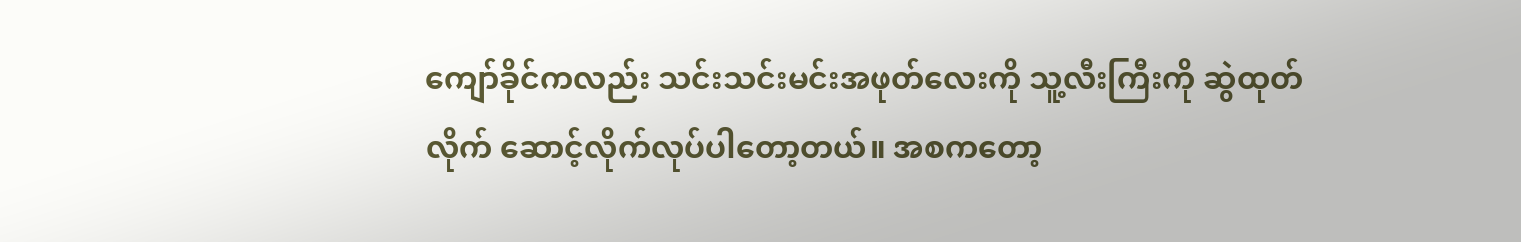ကျော်ခိုင်ကလည်း သင်းသင်းမင်းအဖုတ်လေးကို သူ့လီးကြီးကို ဆွဲထုတ်လိုက် ဆောင့်လိုက်လုပ်ပါတော့တယ်။ အစကတော့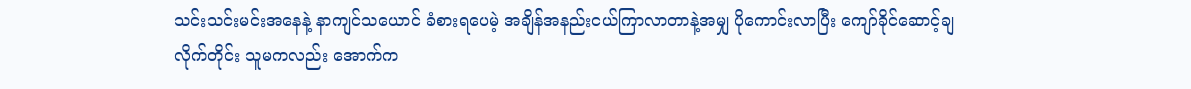သင်းသင်းမင်းအနေနဲ့ နာကျင်သယောင် ခံစားရပေမဲ့ အချိန်အနည်းငယ်ကြာလာတာနဲ့အမျှ ပိုကောင်းလာပြီး ကျော်ခိုင်ဆောင့်ချ လိုက်တိုင်း သူမကလည်း အောက်က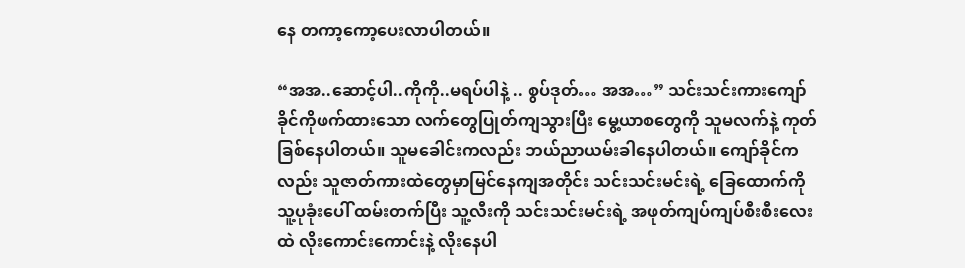နေ တကာ့ကော့ပေးလာပါတယ်။

“အအ..ဆောင့်ပါ..ကိုကို..မရပ်ပါနဲ့ .. စွပ်ဒုတ်… အအ…” သင်းသင်းကားကျော်ခိုင်ကိုဖက်ထားသော လက်တွေပြုတ်ကျသွားပြီး မွေ့ယာစတွေကို သူမလက်နဲ့ ကုတ်ခြစ်နေပါတယ်။ သူမခေါင်းကလည်း ဘယ်ညာယမ်းခါနေပါတယ်။ ကျော်ခိုင်ကလည်း သူဇာတ်ကားထဲတွေမှာမြင်နေကျအတိုင်း သင်းသင်းမင်းရဲ့ ခြေထောက်ကို သူ့ပုခုံးပေါ် ထမ်းတက်ပြီး သူ့လီးကို သင်းသင်းမင်းရဲ့ အဖုတ်ကျပ်ကျပ်စီးစီးလေးထဲ လိုးကောင်းကောင်းနဲ့ လိုးနေပါ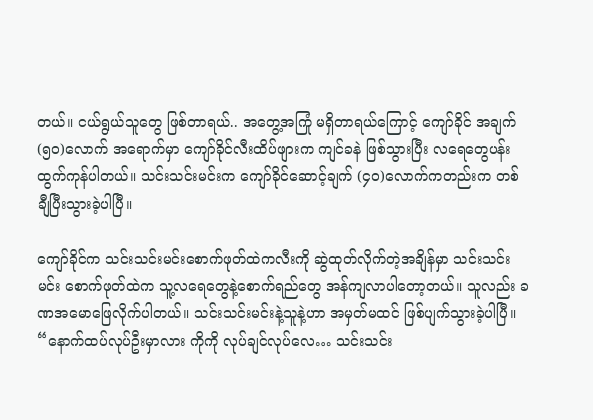တယ်။ ငယ်ရွယ်သူတွေ ဖြစ်တာရယ်.. အတွေ့အကြုံ မရှိတာရယ်ကြောင့် ကျော်ခိုင် အချက်(၅၀)လောက် အရောက်မှာ ကျော်ခိုင်လီးထိပ်ဖျားက ကျင်ခနဲ ဖြစ်သွားပြီး လရေတွေပန်းထွက်ကုန်ပါတယ်။ သင်းသင်းမင်းက ကျော်ခိုင်ဆောင့်ချက် (၄၀)လောက်ကတည်းက တစ်ချီပြီးသွားခဲ့ပါပြီ။

ကျော်ခိုင်က သင်းသင်းမင်းစောက်ဖုတ်ထဲကလီးကို ဆွဲထုတ်လိုက်တဲ့အချိန်မှာ သင်းသင်းမင်း စောက်ဖုတ်ထဲက သူ့လရေတွေနဲ့စောက်ရည်တွေ အန်ကျလာပါတော့တယ်။ သူလည်း ခဏအမောဖြေလိုက်ပါတယ်။ သင်းသင်းမင်းနဲ့သူနဲ့ဟာ အမှတ်မထင် ဖြစ်ပျက်သွားခဲ့ပါပြီ။ “နောက်ထပ်လုပ်ဦးမှာလား ကိုကို လုပ်ချင်လုပ်လေ… သင်းသင်း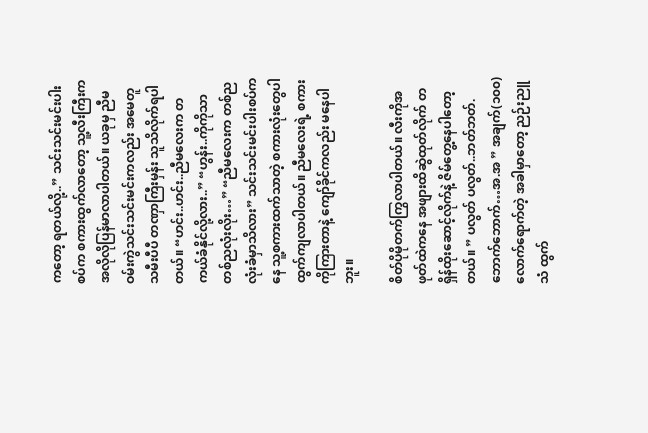ကတော့ ရတယ်လို့..” သင်းသင်းမင်းပါးစပ်က စကားထွက်လာတော့ သူ့လီးကြီးက အလိုလိုပြန်မာလာပါတယ်။ ယခုမှ ညီမဝမ်းကွဲသင်းသင်းမင်းကလည်း အမေတူသမီးပီပီ တဏှာကြီးမှန်း သူသိလိုက်ရပါတယ်။ “ဟင်း..ဟင်း..ညီမလေးက တကယ်ခံနိုင်လို့လား..” “ဟွန်း..ကိုကိုသာ တစ်ညလုံးလိုး…” “ညီမလေးက တစ်ညလုံးခံမှာသိလား” သင်းသင်းမင်းပါးစပ်ကနေ သူ့စကားထက်သာတဲ့ စကားလုံးတွေပါ ထွက်ကျလာပါတယ်။ ညီမလေးရဲ့ စကားကိုကြားတာနဲ့ ကျော်ခိုင်ကလည်း မနေပါဘူး။

စိတ်ပိုမိုတက်ကြွလာပါတယ်။ လီးကိုအဖုတ်ထဲကနေ အဖျားထိဆွဲထုတ်လိုက် တရှိန်ထိုးဆောင့်လိုက်နဲ့ ဇိမ်တွေ့နေပါတော့တယ်။ ” ပလွတ် ပလွတ်..ဘတ်ဘတ်.ဘောက်ဘောက်…အ.အ ” အချက်(၁၀၀)လောက်ရောက်တဲ့ အခါမှာတော့ ညဉ်းညူသံ ထွက်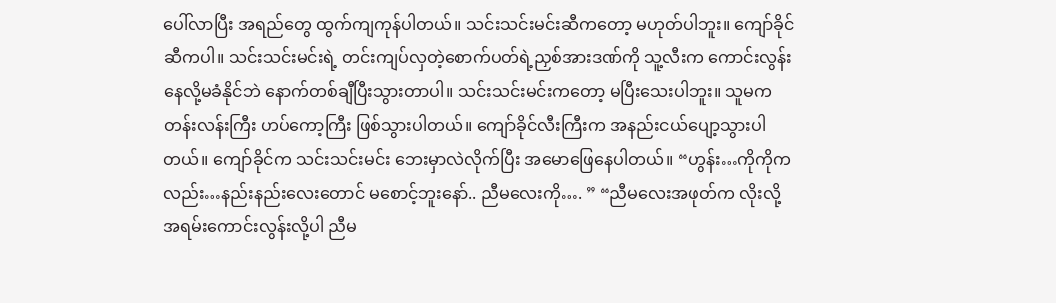ပေါ်လာပြီး အရည်တွေ ထွက်ကျကုန်ပါတယ်။ သင်းသင်းမင်းဆီကတော့ မဟုတ်ပါဘူး။ ကျော်ခိုင်ဆီကပါ။ သင်းသင်းမင်းရဲ့ တင်းကျပ်လှတဲ့စောက်ပတ်ရဲ့ညှစ်အားဒဏ်ကို သူ့လီးက ကောင်းလွန်းနေလို့မခံနိုင်ဘဲ နောက်တစ်ချီပြီးသွားတာပါ။ သင်းသင်းမင်းကတော့ မပြီးသေးပါဘူး။ သူမကတန်းလန်းကြီး ဟပ်ကော့ကြီး ဖြစ်သွားပါတယ်။ ကျော်ခိုင်လီးကြီးက အနည်းငယ်ပျော့သွားပါတယ်။ ကျော်ခိုင်က သင်းသင်းမင်း ဘေးမှာလဲလိုက်ပြီး အမောဖြေနေပါတယ်။ “ဟွန်း…ကိုကိုကလည်း…နည်းနည်းလေးတောင် မစောင့်ဘူးနော်.. ညီမလေးကို…. ” “ညီမလေးအဖုတ်က လိုးလို့အရမ်းကောင်းလွန်းလို့ပါ ညီမ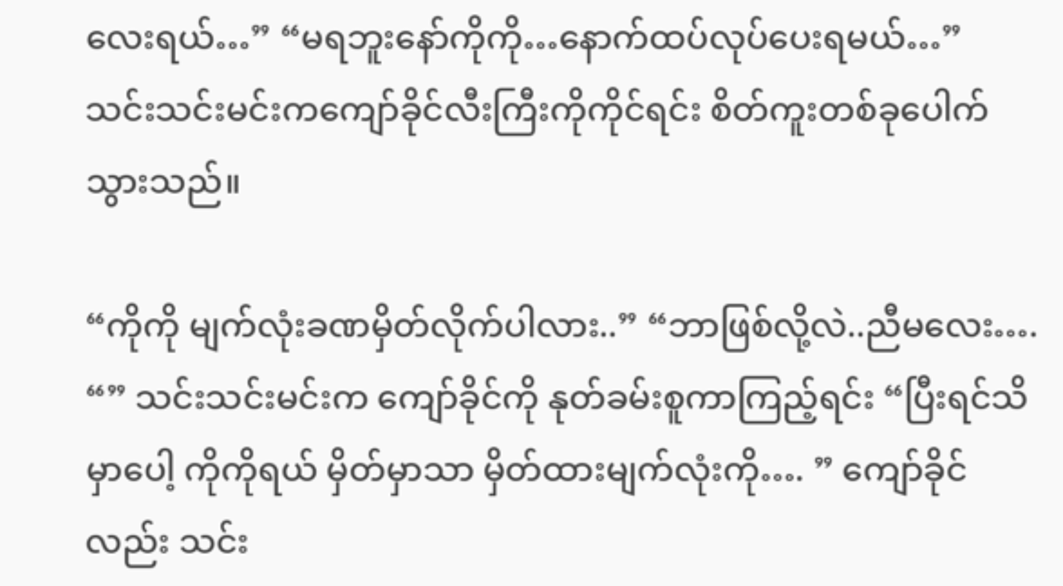လေးရယ်…” “မရဘူးနော်ကိုကို…နောက်ထပ်လုပ်ပေးရမယ်…” သင်းသင်းမင်းကကျော်ခိုင်လီးကြီးကိုကိုင်ရင်း စိတ်ကူးတစ်ခုပေါက်သွားသည်။

“ကိုကို မျက်လုံးခဏမှိတ်လိုက်ပါလား..” “ဘာဖြစ်လို့လဲ..ညီမလေး…. “” သင်းသင်းမင်းက ကျော်ခိုင်ကို နုတ်ခမ်းစူကာကြည့်ရင်း “ပြီးရင်သိမှာပေါ့ ကိုကိုရယ် မှိတ်မှာသာ မှိတ်ထားမျက်လုံးကို…. ” ကျော်ခိုင်လည်း သင်း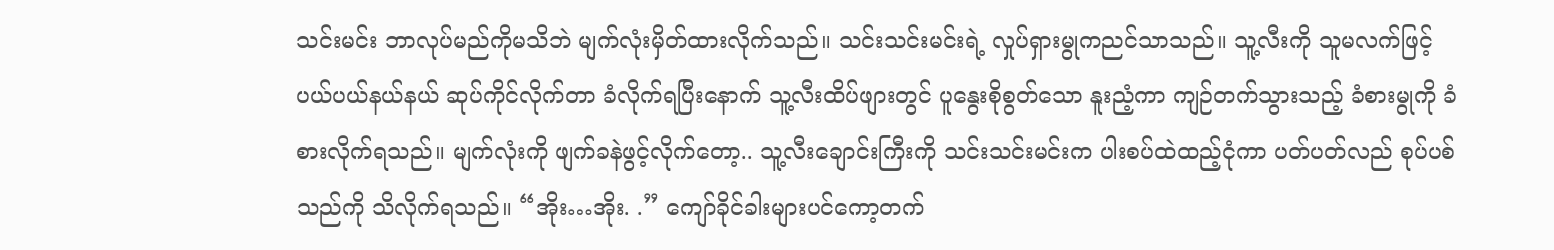သင်းမင်း ဘာလုပ်မည်ကိုမသိဘဲ မျက်လုံးမှိတ်ထားလိုက်သည်။ သင်းသင်းမင်းရဲ့ လှုပ်ရှားမွုကညင်သာသည်။ သူ့လီးကို သူမလက်ဖြင့် ပယ်ပယ်နယ်နယ် ဆုပ်ကိုင်လိုက်တာ ခံလိုက်ရပြီးနောက် သူ့လီးထိပ်ဖျားတွင် ပူနွေးစိုစွတ်သော နူးညံ့ကာ ကျဉ်တက်သွားသည့် ခံစားမွုကို ခံစားလိုက်ရသည်။ မျက်လုံးကို ဖျက်ခနဲဖွင့်လိုက်တော့.. သူ့လီးချောင်းကြီးကို သင်းသင်းမင်းက ပါးစပ်ထဲထည့်ငုံကာ ပတ်ပတ်လည် စုပ်ပစ်သည်ကို သိလိုက်ရသည်။ “အိုး…အိုး. .” ကျော်ခိုင်ခါးများပင်ကော့တက်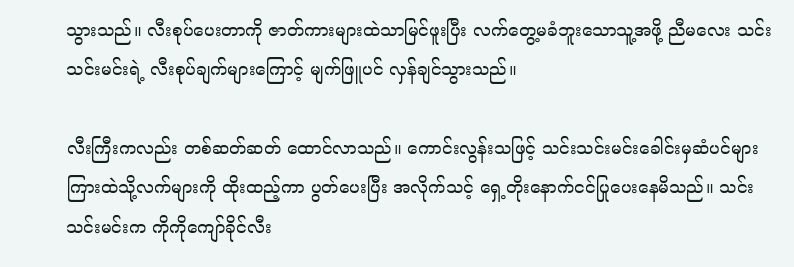သွားသည်။ လီးစုပ်ပေးတာကို ဇာတ်ကားများထဲသာမြင်ဖူးပြီး လက်တွေ့မခံဘူးသောသူ့အဖို့ ညီမလေး သင်းသင်းမင်းရဲ့ လီးစုပ်ချက်များကြောင့် မျက်ဖြူပင် လှန်ချင်သွားသည်။

လီးကြီးကလည်း တစ်ဆတ်ဆတ် ထောင်လာသည်။ ကောင်းလွန်းသဖြင့် သင်းသင်းမင်းခေါင်းမှဆံပင်များကြားထဲသို့လက်များကို ထိုးထည့်ကာ ပွတ်ပေးပြီး အလိုက်သင့် ရှေ့တိုးနောက်ငင်ပြုပေးနေမိသည်။ သင်းသင်းမင်းက ကိုကိုကျော်ခိုင်လီး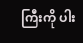ကြီးကို ပါး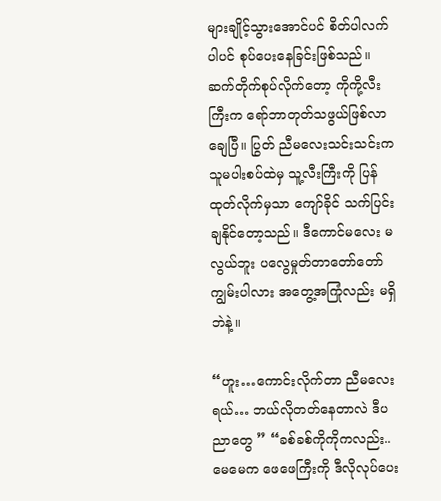များချိုင့်သွားအောင်ပင် စိတ်ပါလက်ပါပင် စုပ်ပေးနေခြင်းဖြစ်သည်။ ဆက်တိုက်စုပ်လိုက်တော့ ကိုကို့လီးကြီးက ရော်ဘာတုတ်သဖွယ်ဖြစ်လာချေပြီ။ ပြွတ် ညီမလေးသင်းသင်းက သူမပါးစပ်ထဲမှ သူ့လီးကြီးကို ပြန်ထုတ်လိုက်မှသာ ကျော်ခိုင် သက်ပြင်းချနိုင်တော့သည်။ ဒီကောင်မလေး မလွယ်ဘူး ပလွေမှုတ်တာတော်တော်ကျွမ်းပါလား အတွေ့အကြုံလည်း မရှိဘဲနဲ့။

“ဟူး…ကောင်းလိုက်တာ ညီမလေးရယ်… ဘယ်လိုတတ်နေတာလဲ ဒီပညာတွေ ” “ခစ်ခစ်ကိုကိုကလည်း.. မေမေက ဖေဖေကြီးကို ဒီလိုလုပ်ပေး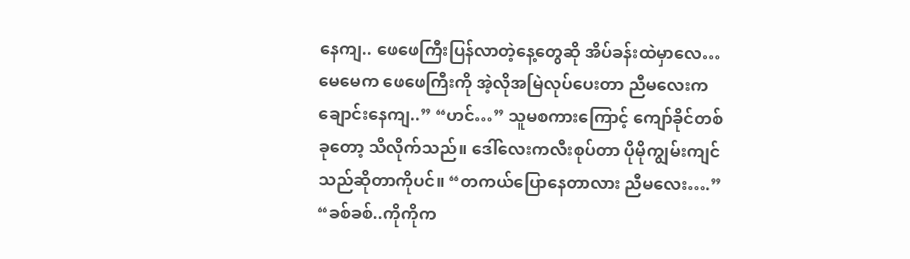နေကျ.. ဖေဖေကြီးပြန်လာတဲ့နေ့တွေဆို အိပ်ခန်းထဲမှာလေ… မေမေက ဖေဖေကြီးကို အဲ့လိုအမြဲလုပ်ပေးတာ ညီမလေးကချောင်းနေကျ..” “ဟင်…” သူမစကားကြောင့် ကျော်ခိုင်တစ်ခုတော့ သိလိုက်သည်။ ဒေါ်လေးကလီးစုပ်တာ ပိုမိုကျွမ်းကျင်သည်ဆိုတာကိုပင်။ “တကယ်ပြောနေတာလား ညီမလေး….” “ခစ်ခစ်..ကိုကိုက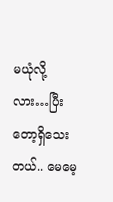မယုံလို့လား…ပြီးတော့ရှိသေးတယ်.. မေမေ့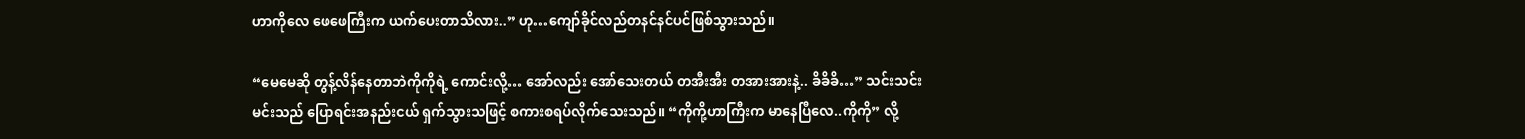ဟာကိုလေ ဖေဖေကြီးက ယက်ပေးတာသိလား..” ဟု…ကျော်ခိုင်လည်တနင်နင်ပင်ဖြစ်သွားသည်။

“မေမေဆို တွန့်လိန်နေတာဘဲကိုကိုရဲ့ ကောင်းလို့… အော်လည်း အော်သေးတယ် တအီးအီး တအားအားနဲ့.. ခိခိခိ…” သင်းသင်းမင်းသည် ပြောရင်းအနည်းငယ် ရှက်သွားသဖြင့် စကားစရပ်လိုက်သေးသည်။ “ကိုကို့ဟာကြီးက မာနေပြီလေ..ကိုကို” လို့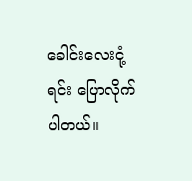ခေါင်းလေးငုံ့ရင်း ပြောလိုက်ပါတယ်။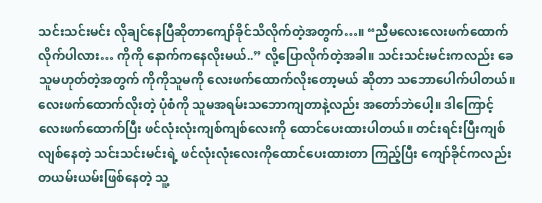သင်းသင်းမင်း လိုချင်နေပြီဆိုတာကျော်ခိုင်သိလိုက်တဲ့အတွက်…။ “ညီမလေးလေးဖက်ထောက်လိုက်ပါလား… ကိုကို နောက်ကနေလိုးမယ်..” လို့ပြောလိုက်တဲ့အခါ။ သင်းသင်းမင်းကလည်း ခေသူမဟုတ်တဲ့အတွက် ကိုကိုသူမကို လေးဖက်ထောက်လိုးတော့မယ် ဆိုတာ သဘောပေါက်ပါတယ်။ လေးဖက်ထောက်လိုးတဲ့ ပုံစံကို သူမအရမ်းသဘောကျတာနဲ့လည်း အတော်ဘဲပေါ့။ ဒါကြောင့် လေးဖက်ထောက်ပြီး ဖင်လုံးလုံးကျစ်ကျစ်လေးကို ထောင်ပေးထားပါတယ်။ တင်းရင်းပြီးကျစ်လျစ်နေတဲ့ သင်းသင်းမင်းရဲ့ ဖင်လုံးလုံးလေးကိုထောင်ပေးထားတာ ကြည့်ပြီး ကျော်ခိုင်ကလည်း တယမ်းယမ်းဖြစ်နေတဲ့ သူ့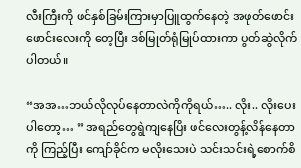လီးကြီးကို ဖင်နှစ်ခြမ်းကြားမှာပြူထွက်နေတဲ့ အဖုတ်ဖောင်းဖောင်းလေးကို တေ့ပြီး ဒစ်မြုတ်ရုံမြုပ်ထားကာ ပွတ်ဆွဲလိုက်ပါတယ်။

“အအ…ဘယ်လိုလုပ်နေတာလဲကိုကိုရယ်….. လိုး.. လိုးပေးပါတော့… ” အရည်တွေရွဲကျနေပြိး ဖင်လေးတွန့်လိန်နေတာကို ကြည့်ပြီး ကျော်ခိုင်က မလိုးသေးပဲ သင်းသင်းရဲ့စောက်စိ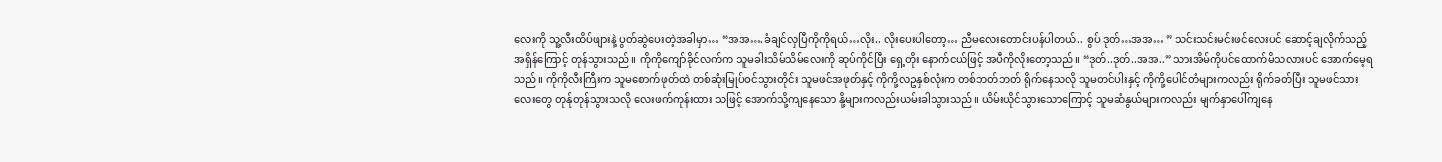လေးကို သူ့လီးထိပ်ဖျားနဲ့ ပွတ်ဆွဲပေးတဲ့အခါမှာ… “အအ….ခံချင်လှပြီကိုကိုရယ်…လိုး.. လိုးပေးပါတော့… ညီမလေးတောင်းပန်ပါတယ်.. စွပ် ဒုတ်…အအ… ” သင်းသင်းမင်းဖင်လေးပင် ဆောင့်ချလိုက်သည့် အရှိန်ကြောင့် တုန်သွားသည်။ ကိုကိုကျော်ခိုင်လက်က သူမခါးသိမ်သိမ်လေးကို ဆုပ်ကိုင်ပြီး ရှေ့တိုး နောက်ငယ်ဖြင့် အပီကိုလိုးတော့သည်။ “ဒုတ်..ဒုတ်..အအ..” သားအိမ်ကိုပင်ထောက်မိသလားပင် အောက်မေ့ရသည်။ ကိုကိုလီးကြီးက သူမစောက်ဖုတ်ထဲ တစ်ဆုံးမြုပ်ဝင်သွားတိုင်း သူမဖင်အဖုတ်နှင့် ကိုကို့လဥနှစ်လုံးက တစ်ဘတ်ဘတ် ရိုက်နေသလို သူမတင်ပါးနှင့် ကိုကို့ပေါင်တံများကလည်း ရိုက်ခတ်ပြီး သူမဖင်သားလေးတွေ တုန်ုတုန်သွားသလို လေးဖက်ကုန်းထား သဖြင့် အောက်သို့ကျနေသော နို့များကလည်းယမ်းခါသွားသည်။ ယိမ်းယိုင်သွားသောကြောင့် သူမဆံနွယ်များကလည်း မျက်နှာပေါ်ကျနေ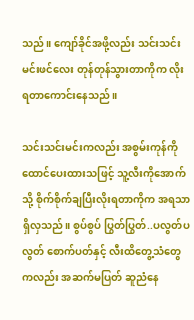သည်။ ကျော်ခိုင်အဖို့လည်း သင်းသင်းမင်းဖင်လေး တုန်တုန်သွားတာကိုက လိုးရတာကောင်းနေသည်။

သင်းသင်းမင်းကလည်း အစွမ်းကုန်ကို ထောင်ပေးထားသဖြင့် သူ့လီးကိုအောက်သို့ စိုက်စိုက်ချပြီးလိုးရတာကိုက အရသာရှိလှသည်။ စွပ်စွပ် ပြွတ်ပြွတ်..ပလွတ်ပလွတ် စောက်ပတ်နှင့် လီးထိတွေ့သံတွေ ကလည်း အဆက်မပြတ် ဆူညံနေ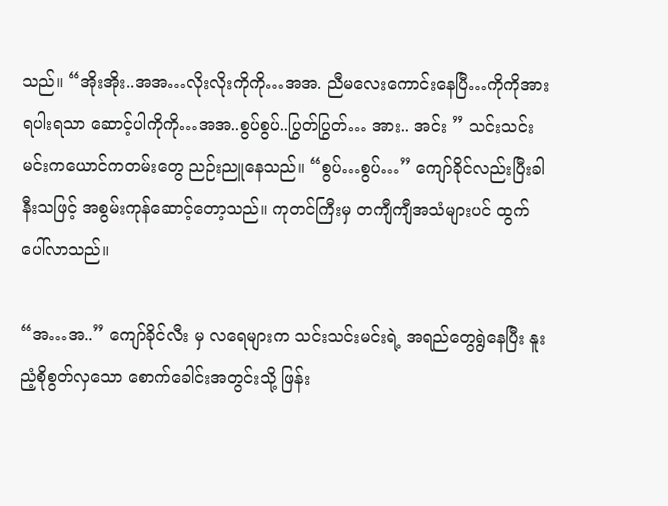သည်။ “အိုးအိုး..အအ…လိုးလိုးကိုကို…အအ. ညီမလေးကောင်းနေပြီ…ကိုကိုအားရပါးရသာ ဆောင့်ပါကိုကို…အအ..စွပ်စွပ်..ပြွတ်ပြွတ်… အား.. အင်း ” သင်းသင်းမင်းကယောင်ကတမ်းတွေ ညဉ်းညူနေသည်။ “စွပ်…စွပ်…” ကျော်ခိုင်လည်းပြီးခါနီးသဖြင့် အစွမ်းကုန်ဆောင့်တော့သည်။ ကုတင်ကြီးမှ တကျီကျီအသံများပင် ထွက်ပေါ်လာသည်။

“အ…အ..” ကျော်ခိုင်လီး မှ လရေများက သင်းသင်းမင်းရဲ့ အရည်တွေရွဲနေပြီး နူးညံ့စိုစွတ်လှသော စောက်ခေါင်းအတွင်းသို့ ဖြန်း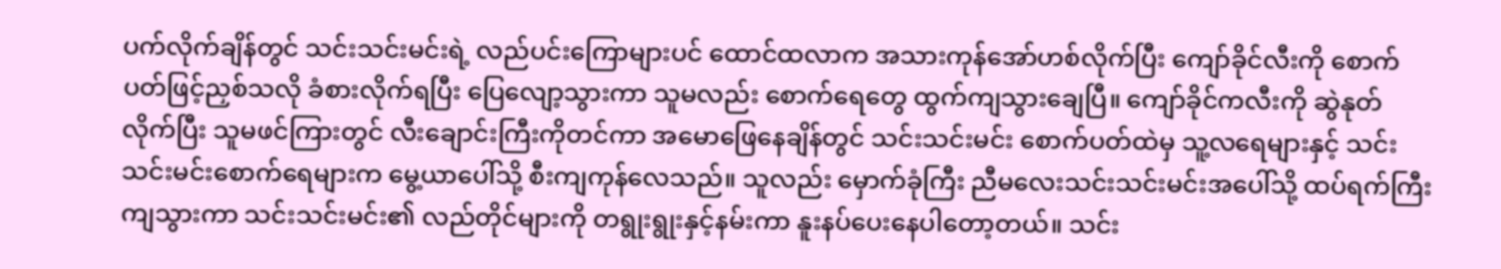ပက်လိုက်ချိန်တွင် သင်းသင်းမင်းရဲ့ လည်ပင်းကြောများပင် ထောင်ထလာက အသားကုန်အော်ဟစ်လိုက်ပြီး ကျော်ခိုင်လီးကို စောက်ပတ်ဖြင့်ညှစ်သလို ခံစားလိုက်ရပြီး ပြေလျော့သွားကာ သူမလည်း စောက်ရေတွေ ထွက်ကျသွားချေပြီ။ ကျော်ခိုင်ကလီးကို ဆွဲနုတ်လိုက်ပြီး သူမဖင်ကြားတွင် လီးချောင်းကြီးကိုတင်ကာ အမောဖြေနေချိန်တွင် သင်းသင်းမင်း စောက်ပတ်ထဲမှ သူ့လရေများနှင့် သင်းသင်းမင်းစောက်ရေများက မွေ့ယာပေါ်သို့ စီးကျကုန်လေသည်။ သူလည်း မှောက်ခုံကြီး ညီမလေးသင်းသင်းမင်းအပေါ်သို့ ထပ်ရက်ကြီးကျသွားကာ သင်းသင်းမင်း၏ လည်တိုင်များကို တရွုးရွုးနှင့်နမ်းကာ နူးနပ်ပေးနေပါတော့တယ်။ သင်း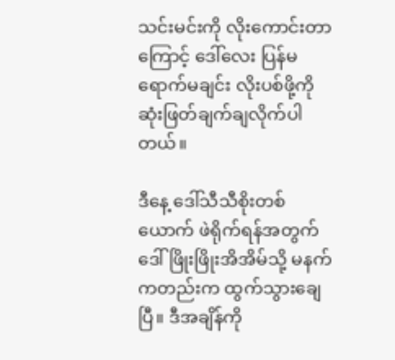သင်းမင်းကို လိုးကောင်းတာကြောင့် ဒေါ်လေး ပြန်မရောက်မချင်း လိုးပစ်ဖို့ကို ဆုံးဖြတ်ချက်ချလိုက်ပါတယ်။

ဒီနေ့ ဒေါ်သီသီစိုးတစ်ယောက် ဖဲရိုက်ရန်အတွက် ဒေါ်ဖြိုးဖြိုးအိအိမ်သို့ မနက်ကတည်းက ထွက်သွားချေပြီ။ ဒီအချိန်ကို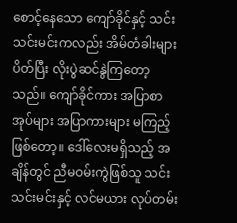စောင့်နေသော ကျော်ခိုင်နှင့် သင်းသင်းမင်းကလည်း အိမ်တံခါးများပိတ်ပြီး လိုးပွဲဆင်နွဲကြတော့သည်။ ကျော်ခိုင်ကား အပြာစာအုပ်များ အပြာကားများ မကြည့်ဖြစ်တော့။ ဒေါ်လေးမရှိသည့် အချိန်တွင် ညီမဝမ်းကွဲဖြစ်သူ သင်းသင်းမင်းနှင့် လင်မယား လုပ်တမ်း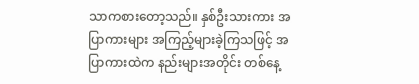သာကစားတော့သည်။ နှစ်ဦးသားကား အပြာကားများ အကြည့်များခဲ့ကြသဖြင့် အပြာကားထဲက နည်းများအတိုင်း တစ်နေ့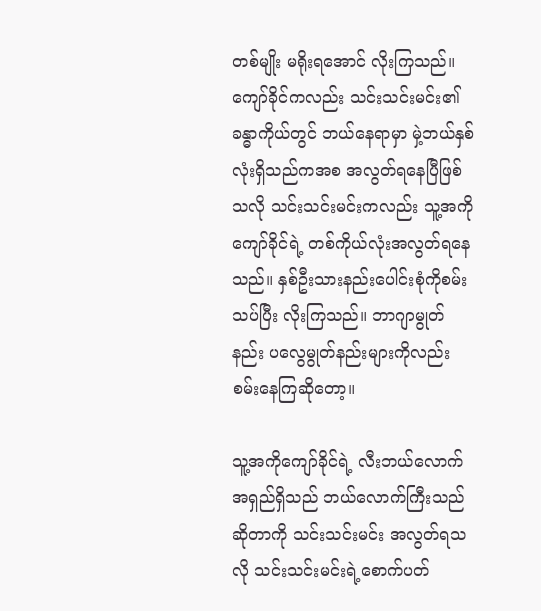တစ်မျိုး မရိုးရအောင် လိုးကြသည်။ ကျော်ခိုင်ကလည်း သင်းသင်းမင်း၏ ခန္ဓာကိုယ်တွင် ဘယ်နေရာမှာ မှဲ့ဘယ်နှစ်လုံးရှိသည်ကအစ အလွတ်ရနေပြီဖြစ်သလို သင်းသင်းမင်းကလည်း သူ့အကိုကျော်ခိုင်ရဲ့ တစ်ကိုယ်လုံးအလွတ်ရနေသည်။ နှစ်ဦးသားနည်းပေါင်းစုံကိုစမ်းသပ်ပြီး လိုးကြသည်။ ဘာဂျာမွုတ်နည်း ပလွေမွုတ်နည်းများကိုလည်း စမ်းနေကြဆိုတော့။

သူ့အကိုကျော်ခိုင်ရဲ့ လီးဘယ်လောက်အရှည်ရှိသည် ဘယ်လောက်ကြီးသည် ဆိုတာကို သင်းသင်းမင်း အလွတ်ရသလို သင်းသင်းမင်းရဲ့စောက်ပတ်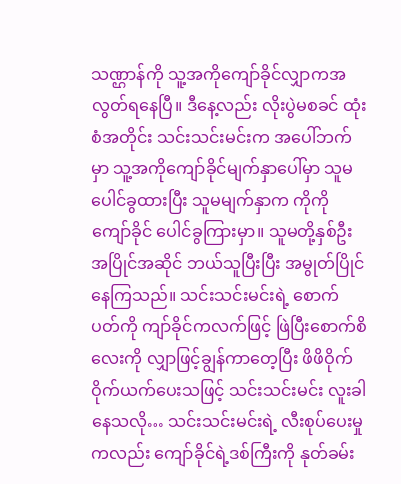သဏ္ဌာန်ကို သူ့အကိုကျော်ခိုင်လျှာကအလွတ်ရနေပြီ။ ဒီနေ့လည်း လိုးပွဲမစခင် ထုံးစံအတိုင်း သင်းသင်းမင်းက အပေါ်ဘက်မှာ သူ့အကိုကျော်ခိုင်မျက်နှာပေါ်မှာ သူမပေါင်ခွထားပြီး သူမမျက်နှာက ကိုကိုကျော်ခိုင် ပေါင်ခွကြားမှာ။ သူမတို့နှစ်ဦးအပြိုင်အဆိုင် ဘယ်သူပြီးပြီး အမွုတ်ပြိုင်နေကြသည်။ သင်းသင်းမင်းရဲ့ စောက်ပတ်ကို ကျာ်ခိုင်ကလက်ဖြင့် ဖြဲပြီးစောက်စိလေးကို လျှာဖြင့်ချွန်ကာတေ့ပြီး ဖိဖိဝိုက်ဝိုက်ယက်ပေးသဖြင့် သင်းသင်းမင်း လူးခါနေသလို… သင်းသင်းမင်းရဲ့ လီးစုပ်ပေးမှု ကလည်း ကျော်ခိုင်ရဲ့ဒစ်ကြီးကို နုတ်ခမ်း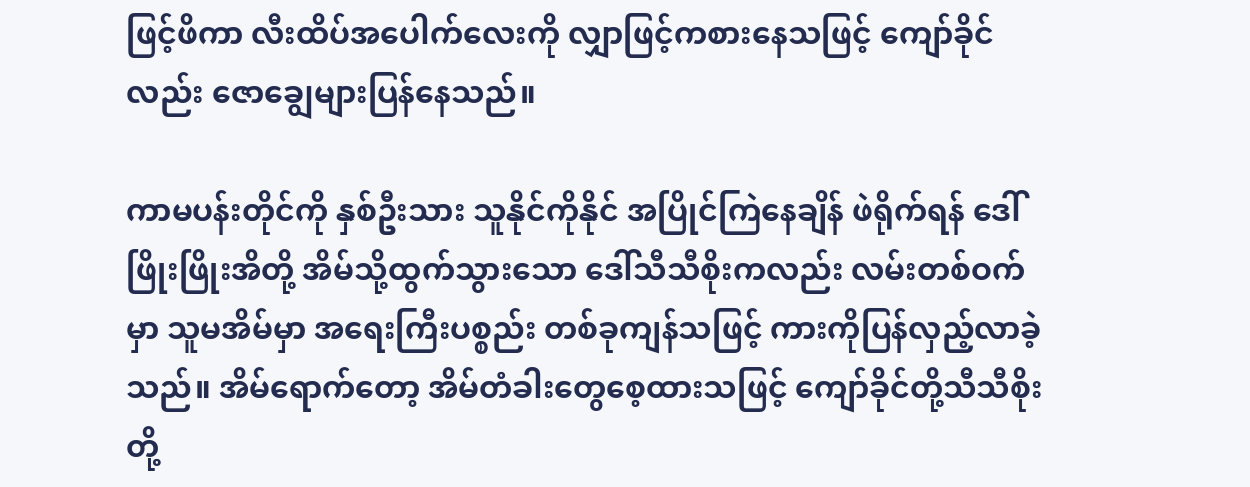ဖြင့်ဖိကာ လီးထိပ်အပေါက်လေးကို လျှာဖြင့်ကစားနေသဖြင့် ကျော်ခိုင်လည်း ဇောချွေများပြန်နေသည်။

ကာမပန်းတိုင်ကို နှစ်ဦးသား သူနိုင်ကိုနိုင် အပြိုင်ကြဲနေချိန် ဖဲရိုက်ရန် ဒေါ်ဖြိုးဖြိုးအိတို့ အိမ်သို့ထွက်သွားသော ဒေါ်သီသီစိုးကလည်း လမ်းတစ်ဝက်မှာ သူမအိမ်မှာ အရေးကြီးပစ္စည်း တစ်ခုကျန်သဖြင့် ကားကိုပြန်လှည့်လာခဲ့သည်။ အိမ်ရောက်တော့ အိမ်တံခါးတွေစေ့ထားသဖြင့် ကျော်ခိုင်တို့သီသီစိုးတို့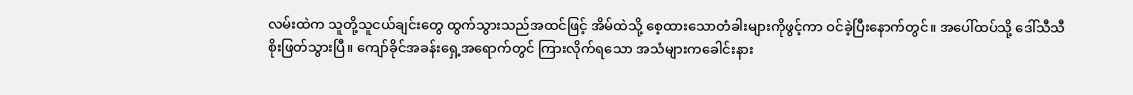လမ်းထဲက သူတို့သူငယ်ချင်းတွေ ထွက်သွားသည်အထင်ဖြင့် အိမ်ထဲသို့ စေ့ထားသောတံခါးများကိုဖွင့်ကာ ဝင်ခဲ့ပြီးနောက်တွင်။ အပေါ်ထပ်သို့ ဒေါ်သီသီစိုးဖြတ်သွားပြီ။ ကျော်ခိုင်အခန်းရှေ့အရောက်တွင် ကြားလိုက်ရသော အသံများကခေါင်းနား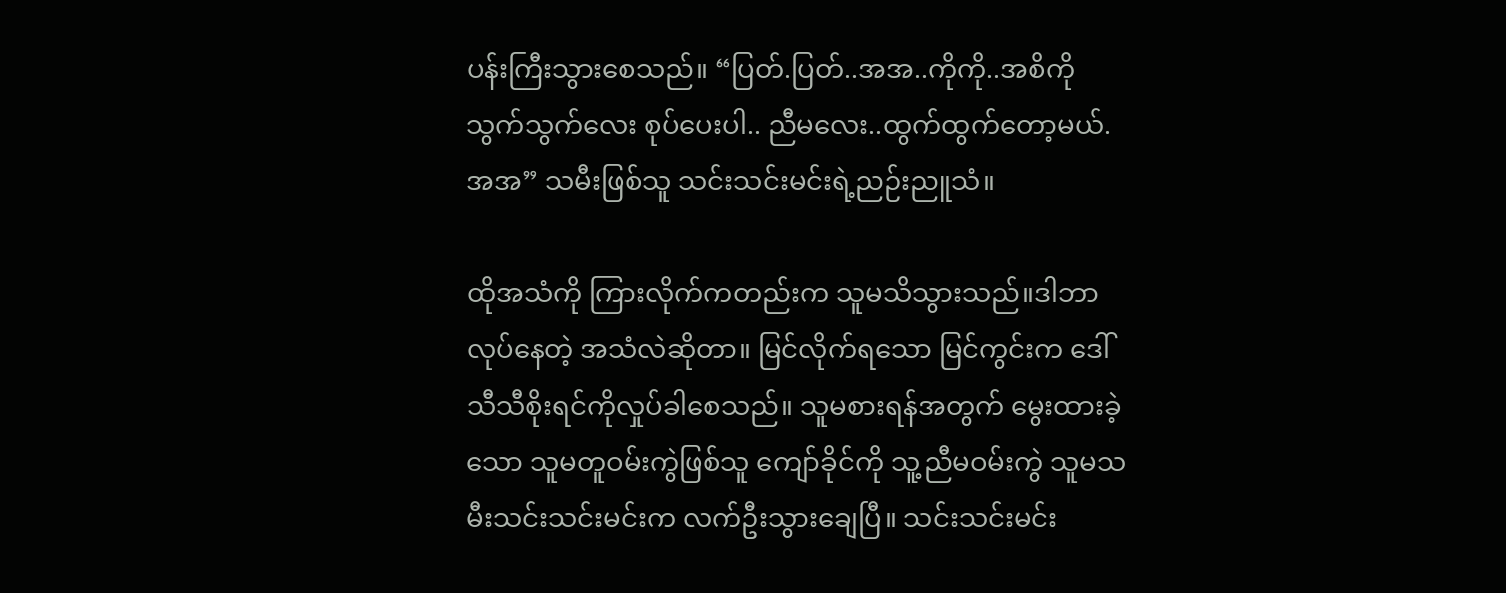ပန်းကြီးသွားစေသည်။ “ပြတ်.ပြတ်..အအ..ကိုကို..အစိကိုသွက်သွက်လေး စုပ်ပေးပါ.. ညီမလေး..ထွက်ထွက်တော့မယ်.အအ” သမီးဖြစ်သူ သင်းသင်းမင်းရဲ့ညဉ်းညူသံ။

ထိုအသံကို ကြားလိုက်ကတည်းက သူမသိသွားသည်။ဒါဘာလုပ်နေတဲ့ အသံလဲဆိုတာ။ မြင်လိုက်ရသော မြင်ကွင်းက ဒေါ်သီသီစိုးရင်ကိုလှုပ်ခါစေသည်။ သူမစားရန်အတွက် မွေးထားခဲ့သော သူမတူဝမ်းကွဲဖြစ်သူ ကျော်ခိုင်ကို သူ့ညီမဝမ်းကွဲ သူမသမီးသင်းသင်းမင်းက လက်ဦးသွားချေပြီ။ သင်းသင်းမင်း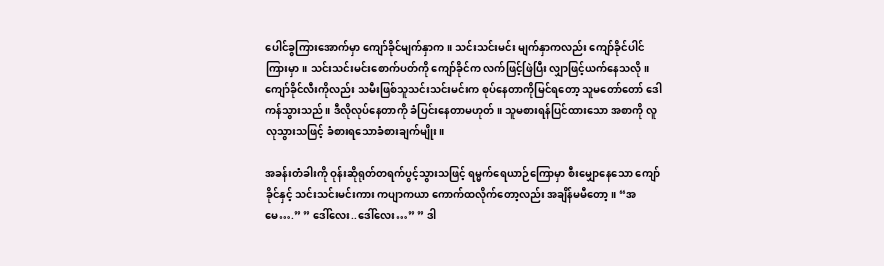ပေါင်ခွကြားအောက်မှာ ကျော်ခိုင်မျက်နှာက။ သင်းသင်းမင်း မျက်နှာကလည်း ကျော်ခိုင်ပါင်ကြားမှာ။ သင်းသင်းမင်းစောက်ပတ်ကို ကျော်ခိုင်က လက်ဖြင့်ဖြဲပြီး လျှာဖြင့်ယက်နေသလို။ ကျော်ခိုင်လီးကိုလည်း သမီးဖြစ်သူသင်းသင်းမင်းက စုပ်နေတာကိုမြင်ရတော့ သူမတော်တော် ဒေါကန်သွားသည်။ ဒီလိုလုပ်နေတာကို ခံပြင်းနေတာမဟုတ်။ သူမစားရန်ပြင်ထားသော အစာကို လူလုသွားသဖြင့် ခံစားရသောခံစားချက်မျိုး။

အခန်းတံခါးကို ဝုန်းဆိုရုတ်တရက်ပွင့်သွားသဖြင့် ရမ္မက်ရေယာဉ်ကြောမှာ စီးမျှောနေသော ကျော်ခိုင်နှင့် သင်းသင်းမင်းကား ကပျာကယာ ကောက်ထလိုက်တော့လည်း အချိန်မမီတော့။ “အမေ….” ” ဒေါ်လေး..ဒေါ်လေး…” ” ဒါ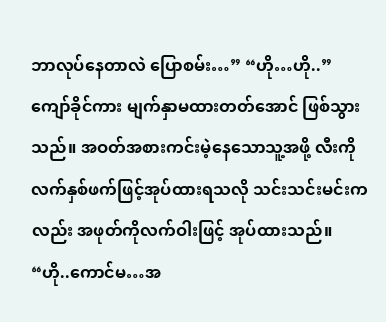ဘာလုပ်နေတာလဲ ပြောစမ်း…” “ဟို…ဟို..” ကျော်ခိုင်ကား မျက်နှာမထားတတ်အောင် ဖြစ်သွားသည်။ အဝတ်အစားကင်းမဲ့နေသောသူ့အဖို့ လီးကို လက်နှစ်ဖက်ဖြင့်အုပ်ထားရသလို သင်းသင်းမင်းကလည်း အဖုတ်ကိုလက်ဝါးဖြင့် အုပ်ထားသည်။ “ဟို..ကောင်မ…အ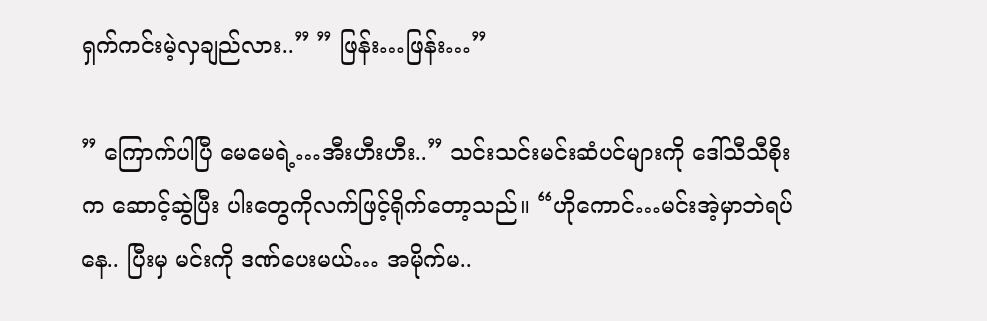ရှက်ကင်းမဲ့လှချည်လား..” ” ဖြန်း…ဖြန်း…”

” ကြောက်ပါပြီ မေမေရဲ့…အီးဟီးဟီး..” သင်းသင်းမင်းဆံပင်များကို ဒေါ်သီသီစိုးက ဆောင့်ဆွဲပြီး ပါးတွေကိုလက်ဖြင့်ရိုက်တော့သည်။ “ဟိုကောင်…မင်းအဲ့မှာဘဲရပ်နေ.. ပြီးမှ မင်းကို ဒဏ်ပေးမယ်… အမိုက်မ..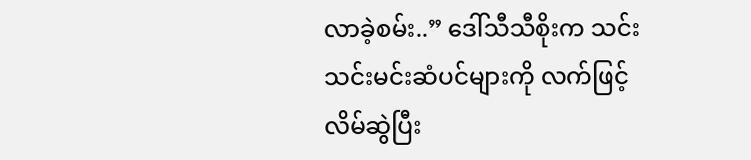လာခဲ့စမ်း..” ဒေါ်သီသီစိုးက သင်းသင်းမင်းဆံပင်များကို လက်ဖြင့် လိမ်ဆွဲပြီး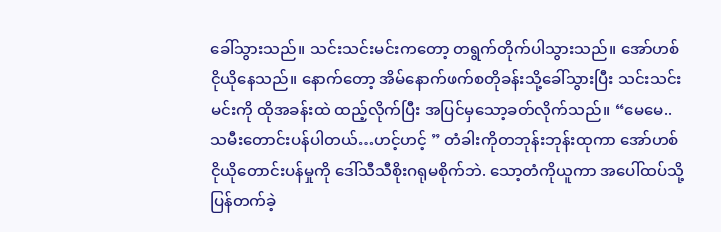ခေါ်သွားသည်။ သင်းသင်းမင်းကတော့ တရွက်တိုက်ပါသွားသည်။ အော်ဟစ်ငိုယိုနေသည်။ နောက်တော့ အိမ်နောက်ဖက်စတိုခန်းသို့ခေါ်သွားပြီး သင်းသင်းမင်းကို ထိုအခန်းထဲ ထည့်လိုက်ပြီး အပြင်မှသော့ခတ်လိုက်သည်။ “မေမေ..သမီးတောင်းပန်ပါတယ်…ဟင့်ဟင့် ” တံခါးကိုတဘုန်းဘုန်းထုကာ အော်ဟစ် ငိုယိုတောင်းပန်မှုကို ဒေါ်သီသီစိုးဂရုမစိုက်ဘဲ. သော့တံကိုယူကာ အပေါ်ထပ်သို့ပြန်တက်ခဲ့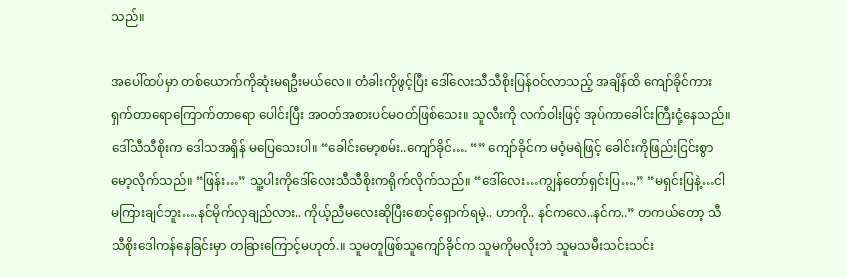သည်။

အပေါ်ထပ်မှာ တစ်ယောက်ကိုဆုံးမရဦးမယ်လေ။ တံခါးကိုဖွင့်ပြီး ဒေါ်လေးသီသီစိုးပြန်ဝင်လာသည့် အချိန်ထိ ကျော်ခိုင်ကား ရှက်တာရောကြောက်တာရော ပေါင်းပြီး အဝတ်အစားပင်မဝတ်ဖြစ်သေး။ သူလီးကို လက်ဝါးဖြင့် အုပ်ကာခေါင်းကြီးငုံ့နေသည်။ ဒေါ်သီသီစိုးက ဒေါသအရှိန် မပြေသေးပါ။ “ခေါင်းမော့စမ်း..ကျော်ခိုင်…. “” ကျော်ခိုင်က မဝံ့မရဲဖြင့် ခေါင်းကိုဖြည်းငြင်းစွာ မော့လိုက်သည်။ “ဖြန်း…” သူ့ပါးကိုဒေါ်လေးသီသီစိုးကရိုက်လိုက်သည်။ “ဒေါ်လေး…ကျွန်တော်ရှင်းပြ….” “မရှင်းပြနဲ့…ငါမကြားချင်ဘူး….နင်မိုက်လှချည်လား.. ကိုယ့်ညီမလေးဆိုပြီးစောင့်ရှောက်ရမဲ့.. ဟာကို.. နင်ကလေ..နင်က..” တကယ်တော့ သီသီစိုးဒေါကန်နေခြင်းမှာ တခြားကြောင့်မဟုတ်.။ သူမတူဖြစ်သူကျော်ခိုင်က သူမကိုမလိုးဘဲ သူမသမီးသင်းသင်း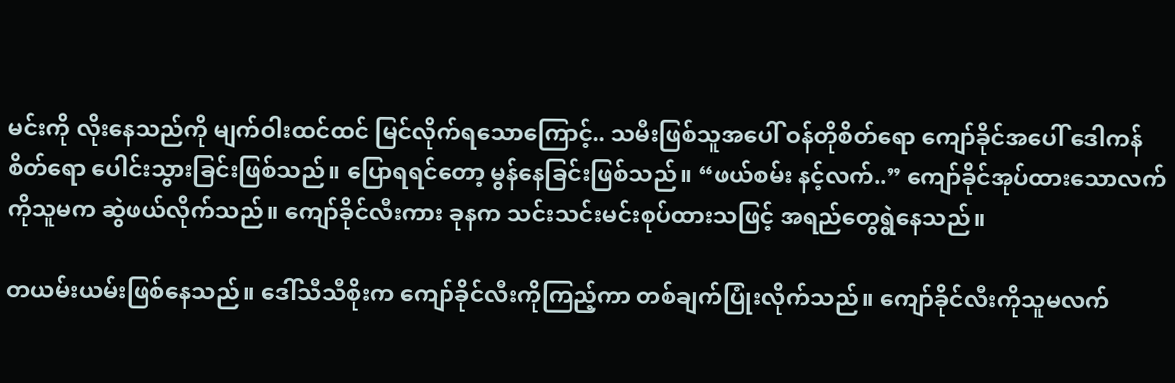မင်းကို လိုးနေသည်ကို မျက်ဝါးထင်ထင် မြင်လိုက်ရသောကြောင့်.. သမီးဖြစ်သူအပေါ် ဝန်တိုစိတ်ရော ကျော်ခိုင်အပေါ် ဒေါကန်စိတ်ရော ပေါင်းသွားခြင်းဖြစ်သည်။ ပြောရရင်တော့ မွန်နေခြင်းဖြစ်သည်။ “ဖယ်စမ်း နင့်လက်..” ကျော်ခိုင်အုပ်ထားသောလက်ကိုသူမက ဆွဲဖယ်လိုက်သည်။ ကျော်ခိုင်လီးကား ခုနက သင်းသင်းမင်းစုပ်ထားသဖြင့် အရည်တွေရွဲနေသည်။

တယမ်းယမ်းဖြစ်နေသည်။ ဒေါ်သီသီစိုးက ကျော်ခိုင်လီးကိုကြည့်ကာ တစ်ချက်ပြုံးလိုက်သည်။ ကျော်ခိုင်လီးကိုသူမလက်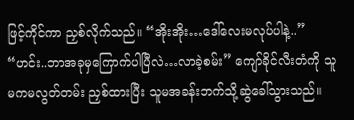ဖြင့်ကိုင်ကာ ညှစ်လိုက်သည်။ “အိုးအိုး…ဒေါ်လေးမလုပ်ပါနဲ့..” “ဟင်း..ဘာအခုမှကြောက်ပါပြီလဲ…လာခဲ့စမ်း” ကျော်ခိုင်လီးတံကို သူမကမလွတ်တမ်း ညှစ်ထားပြီး သူမအခန်းဘက်သို့ဆွဲခေါ်သွားသည်။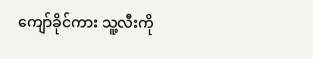ကျော်ခိုင်ကား သူ့လီးကို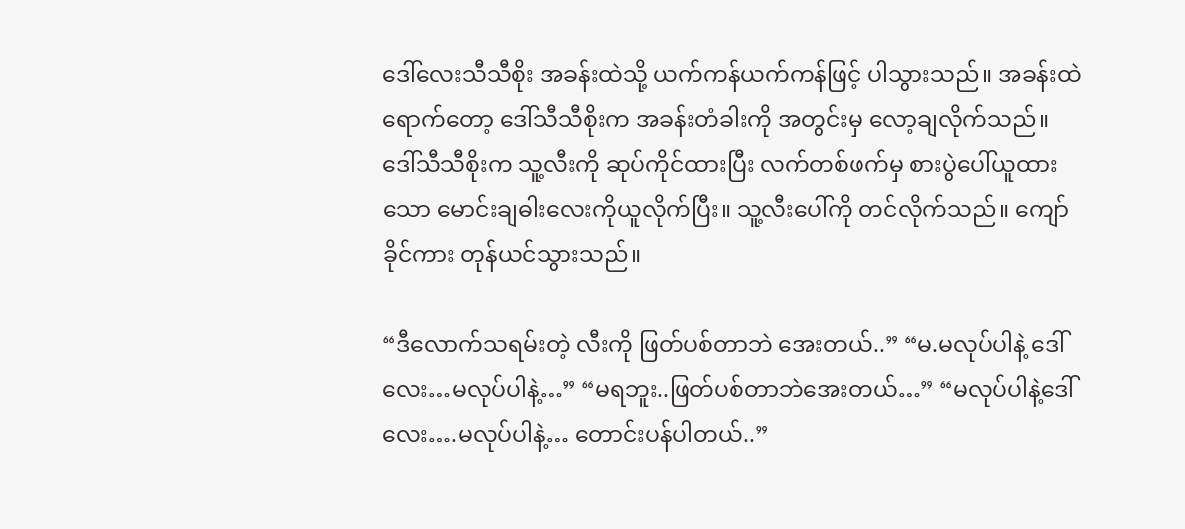ဒေါ်လေးသီသီစိုး အခန်းထဲသို့ ယက်ကန်ယက်ကန်ဖြင့် ပါသွားသည်။ အခန်းထဲရောက်တော့ ဒေါ်သီသီစိုးက အခန်းတံခါးကို အတွင်းမှ လော့ချလိုက်သည်။ ဒေါ်သီသီစိုးက သူ့လီးကို ဆုပ်ကိုင်ထားပြီး လက်တစ်ဖက်မှ စားပွဲပေါ်ယူထားသော မောင်းချဓါးလေးကိုယူလိုက်ပြီး။ သူ့လီးပေါ်ကို တင်လိုက်သည်။ ကျော်ခိုင်ကား တုန်ယင်သွားသည်။

“ဒီလောက်သရမ်းတဲ့ လီးကို ဖြတ်ပစ်တာဘဲ အေးတယ်..” “မ.မလုပ်ပါနဲ့ ဒေါ်လေး…မလုပ်ပါနဲ့…” “မရဘူး..ဖြတ်ပစ်တာဘဲအေးတယ်…” “မလုပ်ပါနဲ့ဒေါ်လေး….မလုပ်ပါနဲ့… တောင်းပန်ပါတယ်..”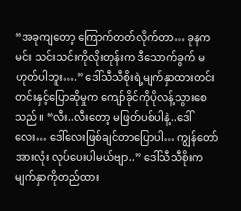“အခုကျတော့ ကြောက်တတ်လိုက်တာ… ခုနက မင်း သင်းသင်းကိုလိုးတုန်းက ဒီသောက်ခွက် မဟုတ်ပါဘူး….” ဒေါ်သီသီစိုးရဲ့မျက်နှာထားတင်းတင်းနှင့်ပြောဆိုမှုက ကျော်ခိုင်ကိုပိုလန့်သွားစေသည်။ “လီး..လီးတော့ မဖြတ်ပစ်ပါနဲ့..ဒေါ်လေး… ဒေါ်လေးဖြစ်ချင်တာပြောပါ… ကျွန်တော်အားလုံး လုပ်ပေးပါမယ်ဗျာ..” ဒေါ်သီသီစိုးက မျက်နှာကိုတည်ထား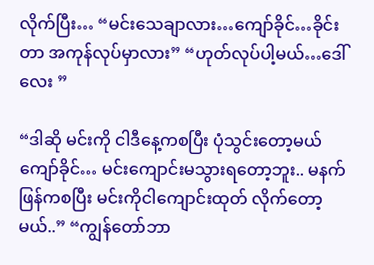လိုက်ပြီး… “မင်းသေချာလား…ကျော်ခိုင်…ခိုင်းတာ အကုန်လုပ်မှာလား” “ဟုတ်လုပ်ပါ့မယ်…ဒေါ်လေး ”

“ဒါဆို မင်းကို ငါဒီနေ့ကစပြီး ပုံသွင်းတော့မယ် ကျော်ခိုင်… မင်းကျောင်းမသွားရတော့ဘူး.. မနက်ဖြန်ကစပြီး မင်းကိုငါကျောင်းထုတ် လိုက်တော့မယ်..” “ကျွန်တော်ဘာ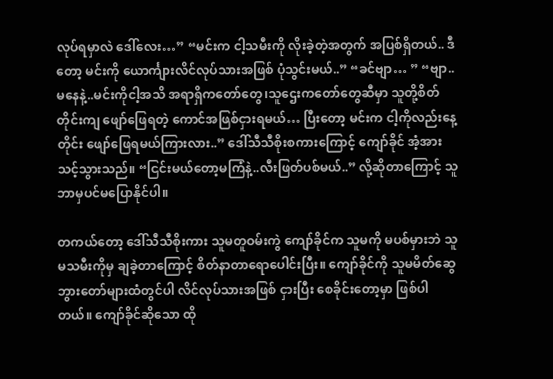လုပ်ရမှာလဲ ဒေါ်လေး…” “မင်းက ငါ့သမီးကို လိုးခဲ့တဲ့အတွက် အပြစ်ရှိတယ်.. ဒီတော့ မင်းကို ယောင်္ကျားလိင်လုပ်သားအဖြစ် ပုံသွင်းမယ်..” “ခင်ဗျာ… ” “ဗျာ..မနေနဲ့..မင်းကိုငါ့အသိ အရာရှိကတော်တွေ၊သူဌေးကတော်တွေဆီမှာ သူတို့စိတ်တိုင်းကျ ဖျော်ဖြေရတဲ့ ကောင်အဖြစ်ငှားရမယ်… ပြီးတော့ မင်းက ငါ့ကိုလည်းနေ့တိုင်း ဖျော်ဖြေရမယ်ကြားလား..” ဒေါ်သီသီစိုးစကားကြောင့် ကျော်ခိုင် အံ့အားသင့်သွားသည်။ “ငြင်းမယ်တော့မကြံနဲ့..လီးဖြတ်ပစ်မယ်..” လို့ဆိုတာကြောင့် သူဘာမှပင်မပြောနိုင်ပါ။

တကယ်တော့ ဒေါ်သီသီစိုးကား သူမတူဝမ်းကွဲ ကျော်ခိုင်က သူမကို မပစ်မှားဘဲ သူမသမီးကိုမှ ချခဲ့တာကြောင့် စိတ်နာတာရောပေါင်းပြီး။ ကျော်ခိုင်ကို သူမမိတ်ဆွေ ဘွားတော်များထံတွင်ပါ လိင်လုပ်သားအဖြစ် ငှားပြီး စေခိုင်းတော့မှာ ဖြစ်ပါတယ်။ ကျော်ခိုင်ဆိုသော ထို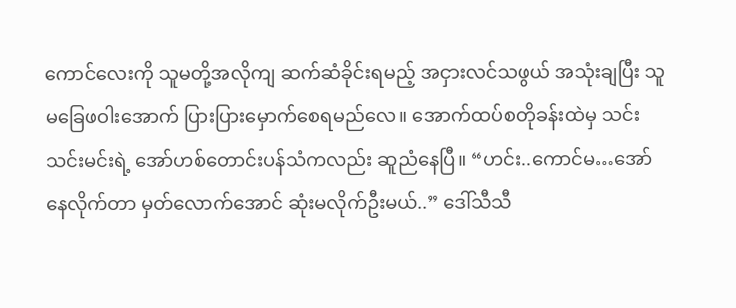ကောင်လေးကို သူမတို့အလိုကျ ဆက်ဆံခိုင်းရမည့် အငှားလင်သဖွယ် အသုံးချပြီး သူမခြေဖဝါးအောက် ပြားပြားမှောက်စေရမည်လေ။ အောက်ထပ်စတိုခန်းထဲမှ သင်းသင်းမင်းရဲ့ အော်ဟစ်တောင်းပန်သံကလည်း ဆူညံနေပြီ။ “ဟင်း..ကောင်မ…အော်နေလိုက်တာ မှတ်လောက်အောင် ဆုံးမလိုက်ဦးမယ်..” ဒေါ်သီသီ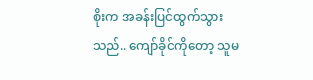စိုးက အခန်းပြင်ထွက်သွားသည်.. ကျော်ခိုင်ကိုတော့ သူမ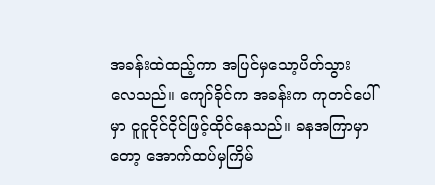အခန်းထဲထည့်ကာ အပြင်မှသော့ပိတ်သွားလေသည်။ ကျော်ခိုင်က အခန်းက ကုတင်ပေါ်မှာ ငူငူငိုင်ငိုင်ဖြင့်ထိုင်နေသည်။ ခနအကြာမှာတော့ အောက်ထပ်မှကြိမ်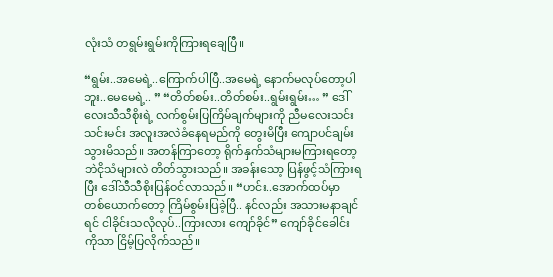လုံးသံ တရွမ်းရွမ်းကိုကြားရချေပြီ။

“ရွမ်း..အမေရဲ့..ကြောက်ပါပြီ..အမေရဲ့ နောက်မလုပ်တော့ပါဘူး..မေမေရဲ့.. ” “တိတ်စမ်း..တိတ်စမ်း..ရွမ်းရွမ်း… ” ဒေါ်လေးသီသီစိုးရဲ့ လက်စွမ်းပြကြိမ်ချက်များကို ညီမလေးသင်းသင်းမင်း အလူးအလဲခံနေရမည်ကို တွေးမိပြီး ကျောပင်ချမ်းသွားမိသည်။ အတန်ကြာတော့ ရိုက်နှက်သံများမကြားရတော့ဘဲငိုသံများလဲ တိတ်သွားသည်။ အခန်းသော့ ပြန်ဖွင့်သံကြားရပြီး ဒေါ်သီသီစိုးပြန်ဝင်လာသည်။ “ဟင်း..အောက်ထပ်မှာ တစ်ယောက်တော့ ကြိမ်စွမ်းပြခဲ့ပြီ.. နင်လည်း အသားမနာချင်ရင် ငါခိုင်းသလိုလုပ်..ကြားလား ကျော်ခိုင်” ကျော်ခိုင်ခေါင်းကိုသာ ငြိမ့်ပြလိုက်သည်။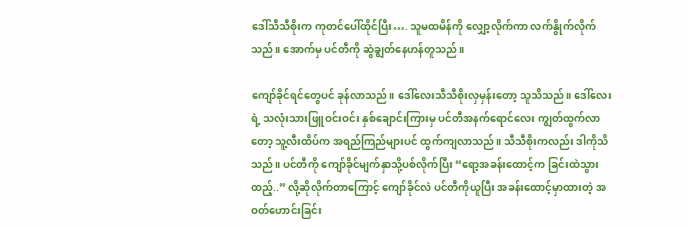ဒေါ်သီသီစိုးက ကုတင်ပေါ်ထိုင်ပြီး…. သူမထမိန်ကို လျှော့လိုက်ကာ လက်နွိုက်လိုက်သည်။ အောက်မှ ပင်တီကို ဆွဲချွတ်နေဟန်တူသည်။

ကျော်ခိုင်ရင်တွေပင် ခုန်လာသည်။ ဒေါ်လေးသီသီစိုးလှမှန်းတော့ သူသိသည်။ ဒေါ်လေးရဲ့ သလုံးသားဖြူဝင်းဝင်း နှစ်ချောင်းကြားမှ ပင်တီအနက်ရောင်လေး ကျွတ်ထွက်လာတော့ သူ့လီးထိပ်က အရည်ကြည်များပင် ထွက်ကျလာသည်။ သီသီစိုးကလည်း ဒါကိုသိသည်။ ပင်တီကို ကျော်ခိုင်မျက်နှာသို့ပစ်လိုက်ပြီး “ရော့အခန်းထောင့်က ခြင်းထဲသွားထည့်..” လို့ဆိုလိုက်တာကြောင့် ကျော်ခိုင်လဲ ပင်တီကိုယူပြီး အခန်းထောင့်မှာထားတဲ့ အဝတ်ဟောင်းခြင်း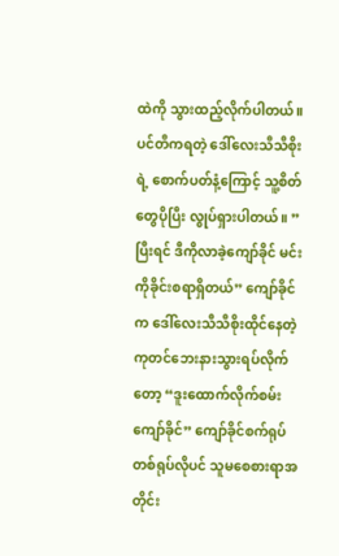ထဲကို သွားထည့်လိုက်ပါတယ်။ ပင်တီကရတဲ့ ဒေါ်လေးသီသီစိုးရဲ့ စောက်ပတ်နံ့ကြောင့် သူ့စိတ်တွေပိုပြီး လွုပ်ရှားပါတယ်။ ” ပြီးရင် ဒီကိုလာခဲ့ကျော်ခိုင် မင်းကိုခိုင်းစရာရှိတယ်” ကျော်ခိုင်က ဒေါ်လေးသီသီစိုးထိုင်နေတဲ့ ကုတင်ဘေးနားသွားရပ်လိုက်တော့ “ဒူးထောက်လိုက်စမ်း ကျော်ခိုင်” ကျော်ခိုင်စက်ရုပ်တစ်ရုပ်လိုပင် သူမစေစားရာအတိုင်း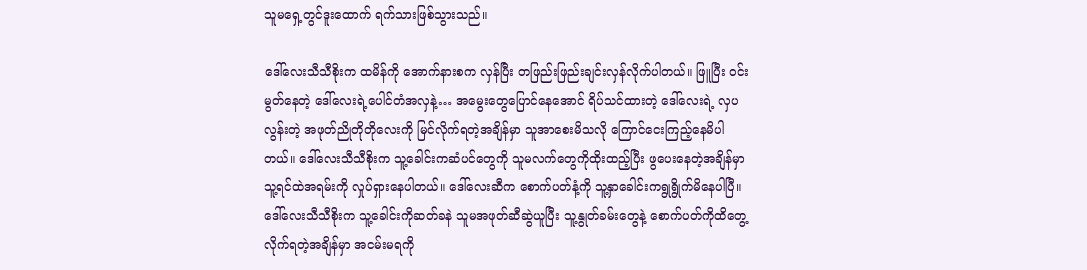သူမရှေ့တွင်ဒူးထောက် ရက်သားဖြစ်သွားသည်။

ဒေါ်လေးသီသီစိုးက ထမိန်ကို အောက်နားစက လှန်ပြီး တဖြည်းဖြည်းချင်းလှန်လိုက်ပါတယ်။ ဖြူပြီး ဝင်းမွတ်နေတဲ့ ဒေါ်လေးရဲ့ပေါင်တံအလှနဲ့… အမွေးတွေပြောင်နေအောင် ရိပ်သင်ထားတဲ့ ဒေါ်လေးရဲ့ လှပလွန်းတဲ့ အဖုတ်ညိုတိုတိုလေးကို မြင်လိုက်ရတဲ့အချိန်မှာ သူအာစေးမိသလို ကြောင်ငေးကြည့်နေမိပါတယ်။ ဒေါ်လေးသီသီစိုးက သူ့ခေါင်းကဆံပင်တွေကို သူမလက်တွေကိုထိုးထည့်ပြီး ဖွပေးနေတဲ့အချိန်မှာ သူ့ရင်ထဲအရမ်းကို လှုပ်ရှားနေပါတယ်။ ဒေါ်လေးဆီက စောက်ပတ်နံ့ကို သူ့နှာခေါင်းကရွုရွိုက်မိနေပါပြီ။ ဒေါ်လေးသီသီစိုးက သူ့ခေါင်းကိုဆတ်ခနဲ သူမအဖုတ်ဆီဆွဲယူပြီး သူ့နွုတ်ခမ်းတွေနဲ့ စောက်ပတ်ကိုထိတွေ့လိုက်ရတဲ့အချိန်မှာ အငမ်းမရကို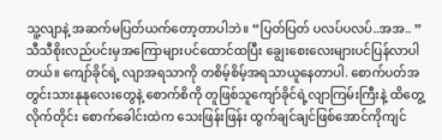သူ့လျာနဲ့ အဆက်မပြတ်ယက်တော့တာပါဘဲ။ “ပြတ်ပြတ် ပလပ်ပလပ်..အအ.. ” သီသီစိုးလည်ပင်းမှအကြောများပင်ထောင်ထပြီး ချွေးစေးလေးများပင်ပြန်လာပါတယ်။ ကျော်ခိုင်ရဲ့ လျာအရသာကို တစိမ့်စိမ့်အရသာယူနေတာပါ. စောက်ပတ်အတွင်းသားနုနုလေးတွေနဲ့ စောက်စိကို တူဖြစ်သူကျော်ခိုင်ရဲ့လျာကြမ်းကြီးနဲ့ ထိတွေ့လိုက်တိုင်း စောက်ခေါင်းထဲက သေးဖြန်းဖြန်း ထွက်ချင်ချင်ဖြစ်အောင်ကိုကျင်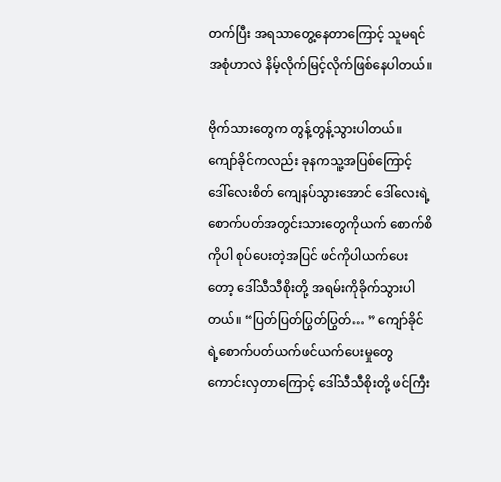တက်ပြီး အရသာတွေ့နေတာကြောင့် သူမရင်အစုံဟာလဲ နိမ့်လိုက်မြင့်လိုက်ဖြစ်နေပါတယ်။

ဗိုက်သားတွေက တွန့်တွန့်သွားပါတယ်။ ကျော်ခိုင်ကလည်း ခုနကသူ့အပြစ်ကြောင့် ဒေါ်လေးစိတ် ကျေနပ်သွားအောင် ဒေါ်လေးရဲ့ စောက်ပတ်အတွင်းသားတွေကိုယက် စောက်စိကိုပါ စုပ်ပေးတဲ့အပြင် ဖင်ကိုပါယက်ပေးတော့ ဒေါ်သီသီစိုးတို့ အရမ်းကိုခိုက်သွားပါတယ်။ “ပြတ်ပြတ်ပြွတ်ပြွတ်… ” ကျော်ခိုင်ရဲ့စောက်ပတ်ယက်ဖင်ယက်ပေးမှုတွေ ကောင်းလှတာကြောင့် ဒေါ်သီသီစိုးတို့ ဖင်ကြီး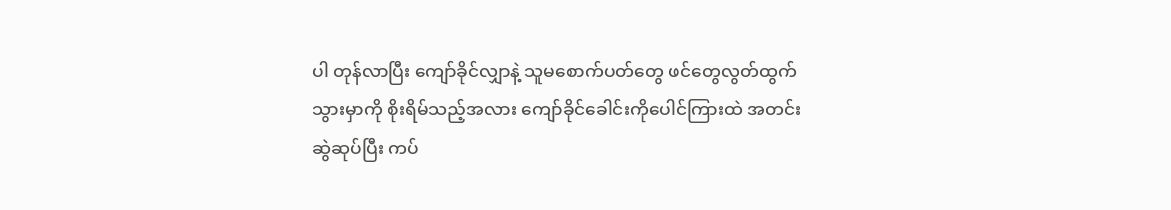ပါ တုန်လာပြီး ကျော်ခိုင်လျှာနဲ့ သူမစောက်ပတ်တွေ ဖင်တွေလွတ်ထွက်သွားမှာကို စိုးရိမ်သည့်အလား ကျော်ခိုင်ခေါင်းကိုပေါင်ကြားထဲ အတင်းဆွဲဆုပ်ပြီး ကပ်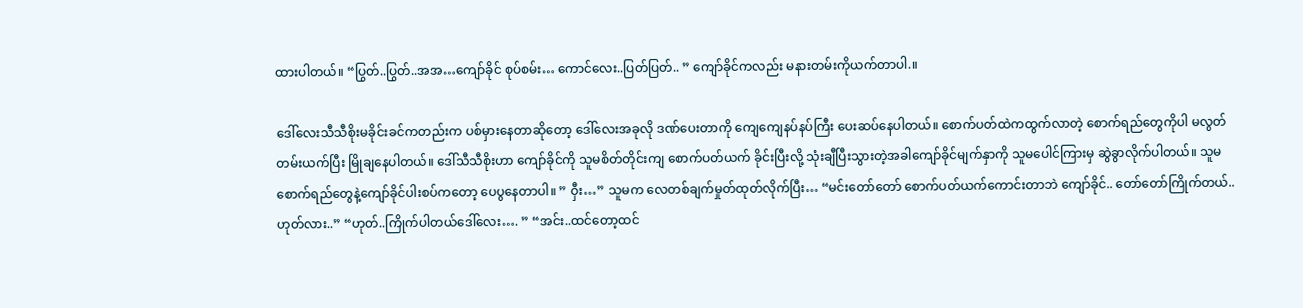ထားပါတယ်။ “ပြွတ်..ပြွတ်..အအ…ကျော်ခိုင် စုပ်စမ်း… ကောင်လေး..ပြတ်ပြတ်.. ” ကျော်ခိုင်ကလည်း မနားတမ်းကိုယက်တာပါ.။

ဒေါ်လေးသီသီစိုးမခိုင်းခင်ကတည်းက ပစ်မှားနေတာဆိုတော့ ဒေါ်လေးအခုလို ဒဏ်ပေးတာကို ကျေကျေနပ်နပ်ကြီး ပေးဆပ်နေပါတယ်။ စောက်ပတ်ထဲကထွက်လာတဲ့ စောက်ရည်တွေကိုပါ မလွတ်တမ်းယက်ပြီး မြိုချနေပါတယ်။ ဒေါ်သီသီစိုးဟာ ကျော်ခိုင်ကို သူမစိတ်တိုင်းကျ စောက်ပတ်ယက် ခိုင်းပြီးလို့ သုံးချီပြီးသွားတဲ့အခါကျော်ခိုင်မျက်နှာကို သူမပေါင်ကြားမှ ဆွဲခွာလိုက်ပါတယ်။ သူမစောက်ရည်တွေနဲ့ကျော်ခိုင်ပါးစပ်ကတော့ ပေပွနေတာပါ။ ” ဝှီး…” သူမက လေတစ်ချက်မှုတ်ထုတ်လိုက်ပြီး… “မင်းတော်တော် စောက်ပတ်ယက်ကောင်းတာဘဲ ကျော်ခိုင်.. တော်တော်ကြိုက်တယ်..ဟုတ်လား..” “ဟုတ်..ကြိုက်ပါတယ်ဒေါ်လေး…. ” “အင်း..ထင်တော့ထင်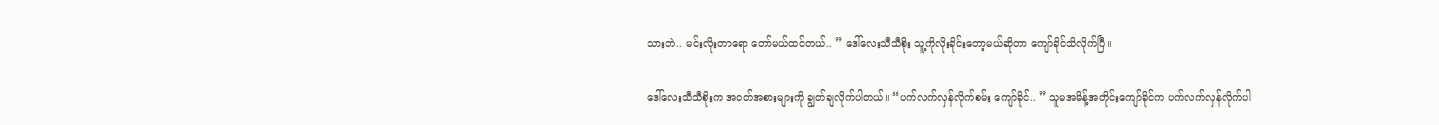သားဘဲ.. မင်းလိုးတာရော တော်မယ်ထင်တယ်.. ” ဒေါ်လေးသီသီစိုး သူ့ကိုလိုးခိုင်းတော့မယ်ဆိုတာ ကျော်ခိုင်သိလိုက်ပြီ။

ဒေါ်လေးသီသီစိုးက အဝတ်အစားများကို ချွတ်ချလိုက်ပါတယ်။ “ပက်လက်လှန်လိုက်စမ်း ကျော်ခိုင်.. ” သူမအမိန့်အတိုင်းကျော်ခိုင်က ပက်လက်လှန်လိုက်ပါ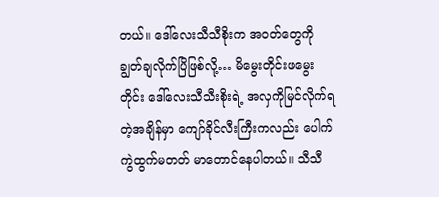တယ်။ ဒေါ်လေးသီသီစိုးက အဝတ်တွေကို ချွတ်ချလိုက်ပြိဖြစ်လို့… မိမွေးတိုင်းဖမွေးတိုင်း ဒေါ်လေးသီသီးစိုးရဲ့ အလှကိုမြင်လိုက်ရတဲ့အချိန်မှာ ကျော်ခိုင်လီးကြီးကလည်း ပေါက်ကွဲထွက်မတတ် မာတောင်နေပါတယ်။ သီသီ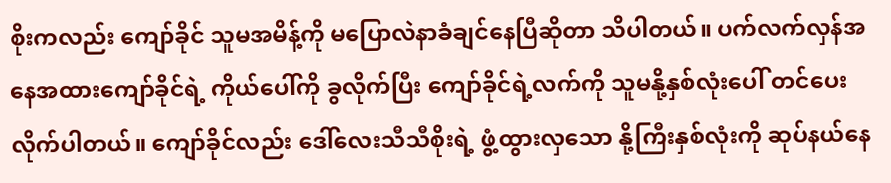စိုးကလည်း ကျော်ခိုင် သူမအမိန့်ကို မပြောလဲနာခံချင်နေပြီဆိုတာ သိပါတယ်။ ပက်လက်လှန်အနေအထားကျော်ခိုင်ရဲ့ ကိုယ်ပေါ်ကို ခွလိုက်ပြီး ကျော်ခိုင်ရဲ့လက်ကို သူမနို့နှစ်လုံးပေါ် တင်ပေးလိုက်ပါတယ်။ ကျော်ခိုင်လည်း ဒေါ်လေးသီသီစိုးရဲ့ ဖွံ့ထွားလှသော နို့ကြီးနှစ်လုံးကို ဆုပ်နယ်နေ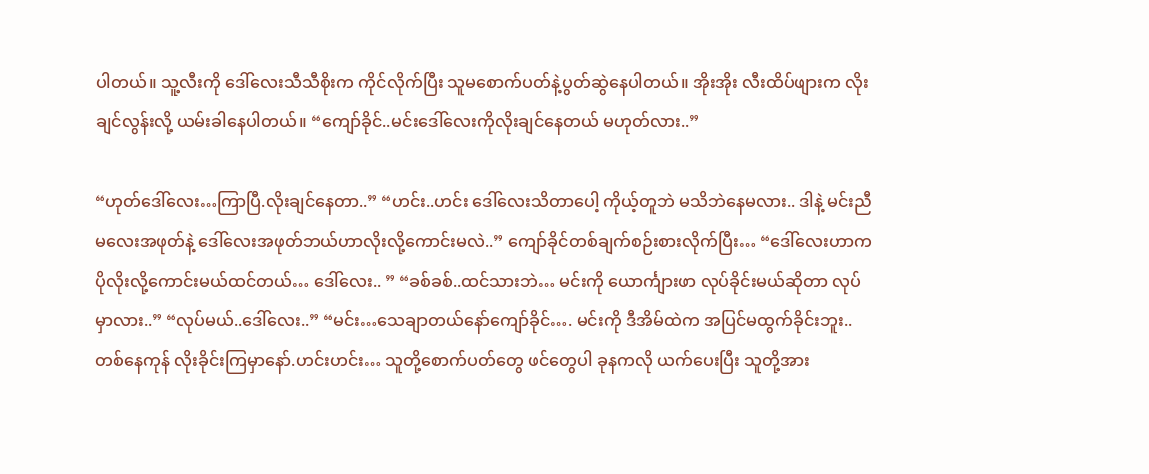ပါတယ်။ သူ့လီးကို ဒေါ်လေးသီသီစိုးက ကိုင်လိုက်ပြီး သူမစောက်ပတ်နဲ့ပွတ်ဆွဲနေပါတယ်။ အိုးအိုး လီးထိပ်ဖျားက လိုးချင်လွန်းလို့ ယမ်းခါနေပါတယ်။ “ကျော်ခိုင်..မင်းဒေါ်လေးကိုလိုးချင်နေတယ် မဟုတ်လား..”

“ဟုတ်ဒေါ်လေး…ကြာပြီ.လိုးချင်နေတာ..” “ဟင်း..ဟင်း ဒေါ်လေးသိတာပေါ့ ကိုယ့်တူဘဲ မသိဘဲနေမလား.. ဒါနဲ့ မင်းညီမလေးအဖုတ်နဲ့ ဒေါ်လေးအဖုတ်ဘယ်ဟာလိုးလို့ကောင်းမလဲ..” ကျော်ခိုင်တစ်ချက်စဉ်းစားလိုက်ပြီး… “ဒေါ်လေးဟာက ပိုလိုးလို့ကောင်းမယ်ထင်တယ်… ဒေါ်လေး.. ” “ခစ်ခစ်..ထင်သားဘဲ… မင်းကို ယောင်္ကျားဖာ လုပ်ခိုင်းမယ်ဆိုတာ လုပ်မှာလား..” “လုပ်မယ်..ဒေါ်လေး..” “မင်း…သေချာတယ်နော်ကျော်ခိုင်…. မင်းကို ဒီအိမ်ထဲက အပြင်မထွက်ခိုင်းဘူး.. တစ်နေကုန် လိုးခိုင်းကြမှာနော်.ဟင်းဟင်း… သူတို့စောက်ပတ်တွေ ဖင်တွေပါ ခုနကလို ယက်ပေးပြီး သူတို့အား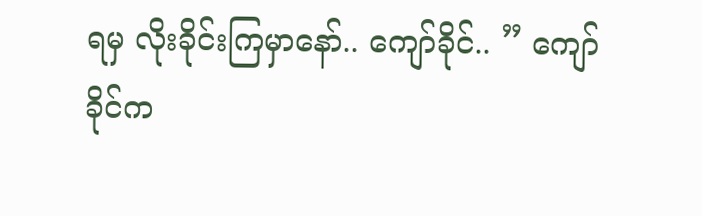ရမှ လိုးခိုင်းကြမှာနော်.. ကျော်ခိုင်.. ” ကျော်ခိုင်က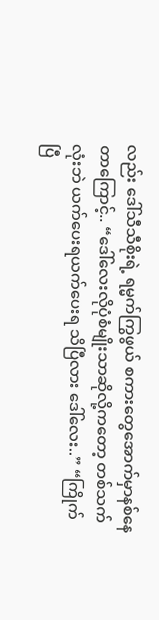လည်း ဒေါ်သီသီစိုးရဲ့ ရမ္မက်ကြွဖွယ် စကားတွေအောက်မှာနစ်နေတာကြောင့်.. “ဒေါ်လေးလိုပုံစံမျိုးသာဆိုလို့ကတော့ တစ်သက်လုံးဘဲ ယက်ပေးရယက်ပေးရ သိပြီလား ဒေါ်လေး..” “ကြိုက်ပြီ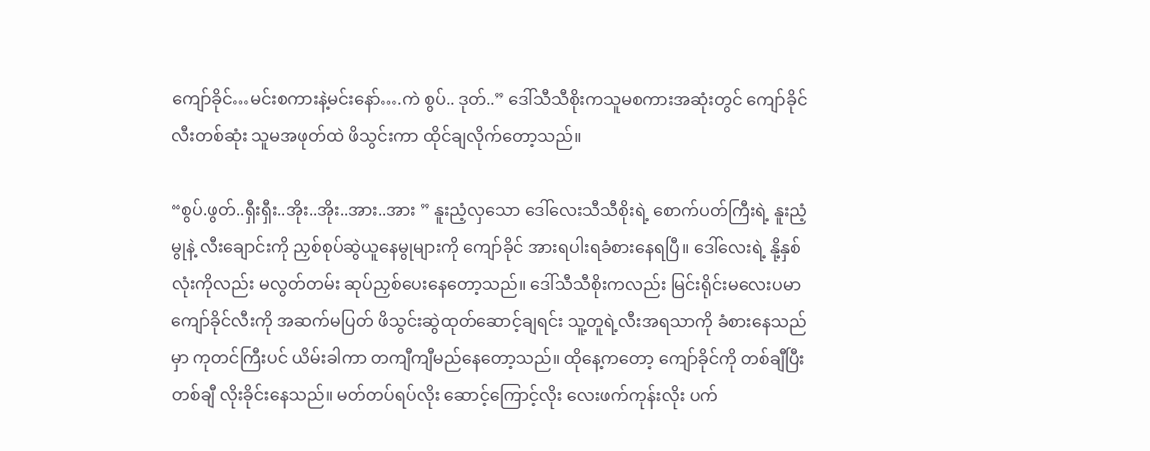ကျော်ခိုင်…မင်းစကားနဲ့မင်းနော်….ကဲ စွပ်.. ဒုတ်..” ဒေါ်သီသီစိုးကသူမစကားအဆုံးတွင် ကျော်ခိုင်လီးတစ်ဆုံး သူမအဖုတ်ထဲ ဖိသွင်းကာ ထိုင်ချလိုက်တော့သည်။

“စွပ်.ဖွတ်..ရှီးရှီး..အိုး..အိုး..အား..အား ” နူးညံ့လှသော ဒေါ်လေးသီသီစိုးရဲ့ စောက်ပတ်ကြီးရဲ့ နူးညံ့မွုနဲ့ လီးချောင်းကို ညှစ်စုပ်ဆွဲယူနေမွုများကို ကျော်ခိုင် အားရပါးရခံစားနေရပြီ။ ဒေါ်လေးရဲ့ နို့နှစ်လုံးကိုလည်း မလွတ်တမ်း ဆုပ်ညှစ်ပေးနေတော့သည်။ ဒေါ်သီသီစိုးကလည်း မြင်းရိုင်းမလေးပမာ ကျော်ခိုင်လီးကို အဆက်မပြတ် ဖိသွင်းဆွဲထုတ်ဆောင့်ချရင်း သူ့တူရဲ့လီးအရသာကို ခံစားနေသည်မှာ ကုတင်ကြီးပင် ယိမ်းခါကာ တကျီကျီမည်နေတော့သည်။ ထိုနေ့ကတော့ ကျော်ခိုင်ကို တစ်ချီပြီးတစ်ချီ လိုးခိုင်းနေသည်။ မတ်တပ်ရပ်လိုး ဆောင့်ကြောင့်လိုး လေးဖက်ကုန်းလိုး ပက်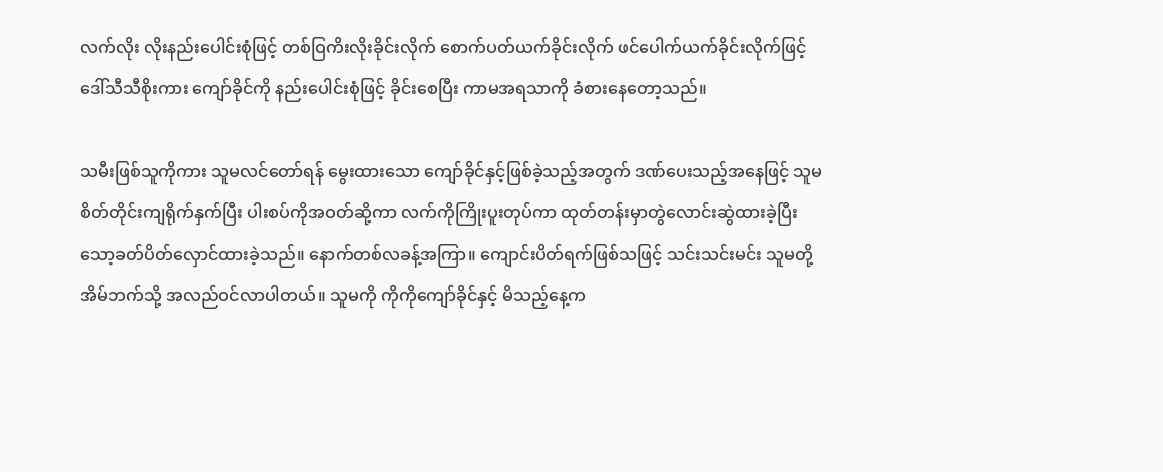လက်လိုး လိုးနည်းပေါင်းစုံဖြင့် တစ်ဝြကိးလိုးခိုင်းလိုက် စောက်ပတ်ယက်ခိုင်းလိုက် ဖင်ပေါက်ယက်ခိုင်းလိုက်ဖြင့် ဒေါ်သီသီစိုးကား ကျော်ခိုင်ကို နည်းပေါင်းစုံဖြင့် ခိုင်းစေပြီး ကာမအရသာကို ခံစားနေတော့သည်။

သမီးဖြစ်သူကိုကား သူမလင်တော်ရန် မွေးထားသော ကျော်ခိုင်နှင့်ဖြစ်ခဲ့သည့်အတွက် ဒဏ်ပေးသည့်အနေဖြင့် သူမစိတ်တိုင်းကျရိုက်နှက်ပြီး ပါးစပ်ကိုအဝတ်ဆို့ကာ လက်ကိုကြိုးပူးတုပ်ကာ ထုတ်တန်းမှာတွဲလောင်းဆွဲထားခဲ့ပြီး သော့ခတ်ပိတ်လှောင်ထားခဲ့သည်။ နောက်တစ်လခန့်အကြာ။ ကျောင်းပိတ်ရက်ဖြစ်သဖြင့် သင်းသင်းမင်း သူမတို့အိမ်ဘက်သို့ အလည်ဝင်လာပါတယ်။ သူမကို ကိုကိုကျော်ခိုင်နှင့် မိသည့်နေ့က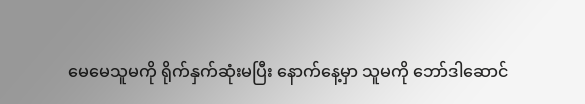မေမေသူမကို ရိုက်နှက်ဆုံးမပြီး နောက်နေ့မှာ သူမကို ဘော်ဒါဆောင်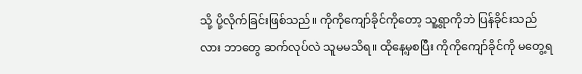သို့ ပို့လိုက်ခြင်းဖြစ်သည်။ ကိုကိုကျော်ခိုင်ကိုတော့ သူ့ရွာကိုဘဲ ပြန်ခိုင်းသည်လား ဘာတွေ ဆက်လုပ်လဲ သူမမသိရ။ ထိုနေ့မှစပြီး ကိုကိုကျော်ခိုင်ကို မတွေ့ရ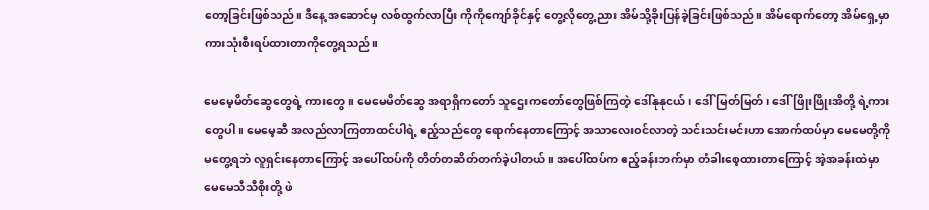တော့ခြင်းဖြစ်သည်။ ဒီနေ့ အဆောင်မှ လစ်ထွက်လာပြီး ကိုကိုကျော်ခိုင်နှင့် တွေ့လိုတွေ့ညား အိမ်သို့ခိုးပြန်ခဲ့ခြင်းဖြစ်သည်။ အိမ်ရောက်တော့ အိမ်ရှေ့မှာ ကားသုံးစီးရပ်ထားတာကိုတွေ့ရသည်။

မေမေ့မိတ်ဆွေတွေရဲ့ ကားတွေ။ မေမေမိတ်ဆွေ အရာရှိကတော် သူဌေးကတော်တွေဖြစ်ကြတဲ့ ဒေါ်နုနုငယ်၊ ဒေါ်မြတ်မြတ်၊ ဒေါ်ဖြိုးဖြိုးအိတို့ ရဲ့ကားတွေပါ။ မေမေ့ဆီ အလည်လာကြတာထင်ပါရဲ့ ဧည့်သည်တွေ ရောက်နေတာကြောင့် အသာလေးဝင်လာတဲ့ သင်းသင်းမင်းဟာ အောက်ထပ်မှာ မေမေတို့ကို မတွေ့ရဘဲ လူရှင်းနေတာကြောင့် အပေါ်ထပ်ကို တိတ်တဆိတ်တက်ခဲ့ပါတယ်။ အပေါ်ထပ်က ဧည့်ခန်းဘက်မှာ တံခါးစေ့ထားတာကြောင့် အဲ့အခန်းထဲမှာ မေမေသီသီစိုးတို့ ဖဲ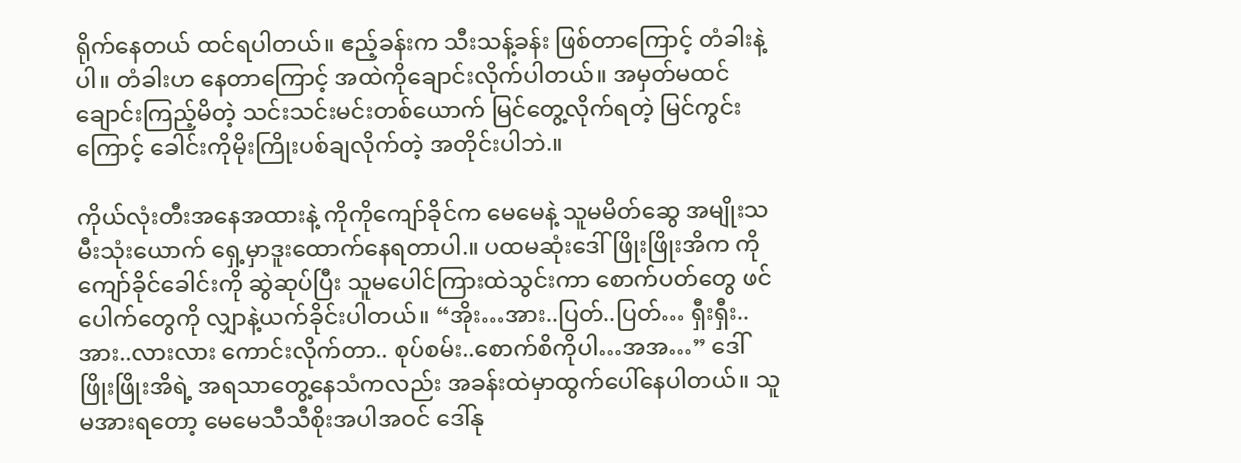ရိုက်နေတယ် ထင်ရပါတယ်။ ဧည့်ခန်းက သီးသန့်ခန်း ဖြစ်တာကြောင့် တံခါးနဲ့ပါ။ တံခါးဟ နေတာကြောင့် အထဲကိုချောင်းလိုက်ပါတယ်။ အမှတ်မထင် ချောင်းကြည့်မိတဲ့ သင်းသင်းမင်းတစ်ယောက် မြင်တွေ့လိုက်ရတဲ့ မြင်ကွင်းကြောင့် ခေါင်းကိုမိုးကြိုးပစ်ချလိုက်တဲ့ အတိုင်းပါဘဲ.။

ကိုယ်လုံးတီးအနေအထားနဲ့ ကိုကိုကျော်ခိုင်က မေမေနဲ့ သူမမိတ်ဆွေ အမျိုးသမီးသုံးယောက် ရှေ့မှာဒူးထောက်နေရတာပါ.။ ပထမဆုံးဒေါ်ဖြိုးဖြိုးအိက ကိုကျော်ခိုင်ခေါင်းကို ဆွဲဆုပ်ပြီး သူမပေါင်ကြားထဲသွင်းကာ စောက်ပတ်တွေ ဖင်ပေါက်တွေကို လျှာနဲ့ယက်ခိုင်းပါတယ်။ “အိုး…အား..ပြတ်..ပြတ်… ရှီးရှီး..အား..လားလား ကောင်းလိုက်တာ.. စုပ်စမ်း..စောက်စိကိုပါ…အအ…” ဒေါ်ဖြိုးဖြိုးအိရဲ့ အရသာတွေ့နေသံကလည်း အခန်းထဲမှာထွက်ပေါ်နေပါတယ်။ သူမအားရတော့ မေမေသီသီစိုးအပါအဝင် ဒေါ်နု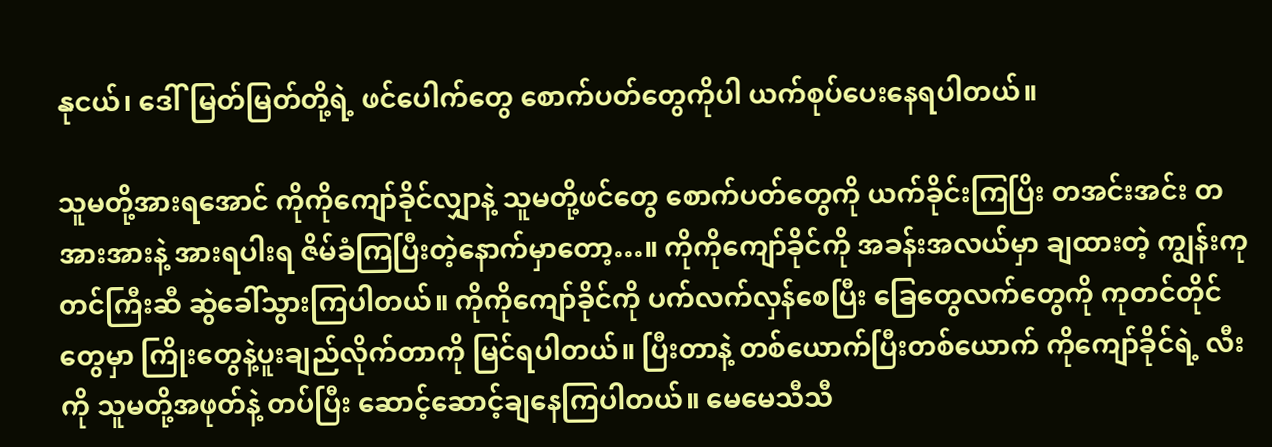နုငယ်၊ ဒေါ်မြတ်မြတ်တို့ရဲ့ ဖင်ပေါက်တွေ စောက်ပတ်တွေကိုပါ ယက်စုပ်ပေးနေရပါတယ်။

သူမတို့အားရအောင် ကိုကိုကျော်ခိုင်လျှာနဲ့ သူမတို့ဖင်တွေ စောက်ပတ်တွေကို ယက်ခိုင်းကြပြိး တအင်းအင်း တအားအားနဲ့ အားရပါးရ ဇိမ်ခံကြပြီးတဲ့နောက်မှာတော့…။ ကိုကိုကျော်ခိုင်ကို အခန်းအလယ်မှာ ချထားတဲ့ ကျွန်းကုတင်ကြီးဆီ ဆွဲခေါ်သွားကြပါတယ်။ ကိုကိုကျော်ခိုင်ကို ပက်လက်လှန်စေပြီး ခြေတွေလက်တွေကို ကုတင်တိုင်တွေမှာ ကြိုးတွေနဲ့ပူးချည်လိုက်တာကို မြင်ရပါတယ်။ ပြီးတာနဲ့ တစ်ယောက်ပြီးတစ်ယောက် ကိုကျော်ခိုင်ရဲ့ လီးကို သူမတို့အဖုတ်နဲ့ တပ်ပြီး ဆောင့်ဆောင့်ချနေကြပါတယ်။ မေမေသီသီ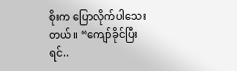စိုးက ပြောလိုက်ပါသေးတယ်။ “ကျော်ခိုင်ပြီးရင်..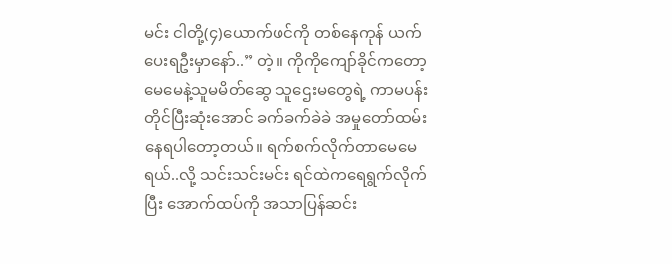မင်း ငါတို့(၄)ယောက်ဖင်ကို တစ်နေကုန် ယက်ပေးရဦးမှာနော်..” တဲ့။ ကိုကိုကျော်ခိုင်ကတော့ မေမေနဲ့သူမမိတ်ဆွေ သူဌေးမတွေရဲ့ ကာမပန်းတိုင်ပြီးဆုံးအောင် ခက်ခက်ခဲခဲ အမှုတော်ထမ်းနေရပါတော့တယ်။ ရက်စက်လိုက်တာမေမေရယ်..လို့ သင်းသင်းမင်း ရင်ထဲကရေရွက်လိုက်ပြီး အောက်ထပ်ကို အသာပြန်ဆင်း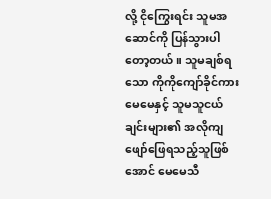လို့ ငိုကြွေးရင်း သူမအဆောင်ကို ပြန်သွားပါတော့တယ်။ သူမချစ်ရသော ကိုကိုကျော်ခိုင်ကား မေမေနှင့် သူမသူငယ်ချင်းများ၏ အလိုကျ ဖျော်ဖြေရသည့်သူဖြစ်အောင် မေမေသီ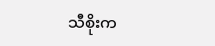သီစိုးက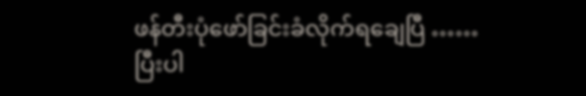ဖန်တီးပုံဖော်ခြင်းခံလိုက်ရချေပြီ …… ပြီးပါ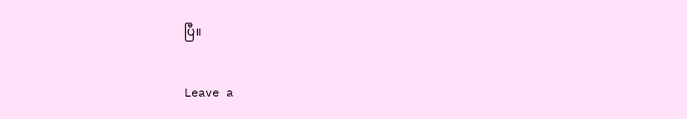ပြီ။

Leave a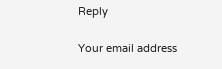Reply

Your email address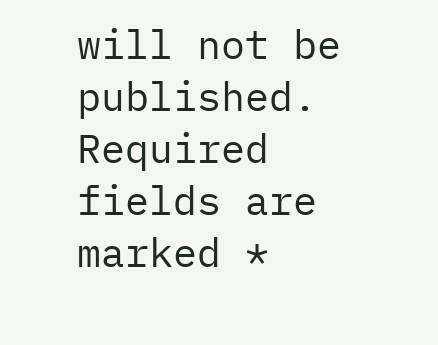will not be published. Required fields are marked *